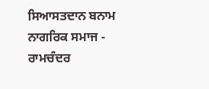ਸਿਆਸਤਦਾਨ ਬਨਾਮ ਨਾਗਰਿਕ ਸਮਾਜ - ਰਾਮਚੰਦਰ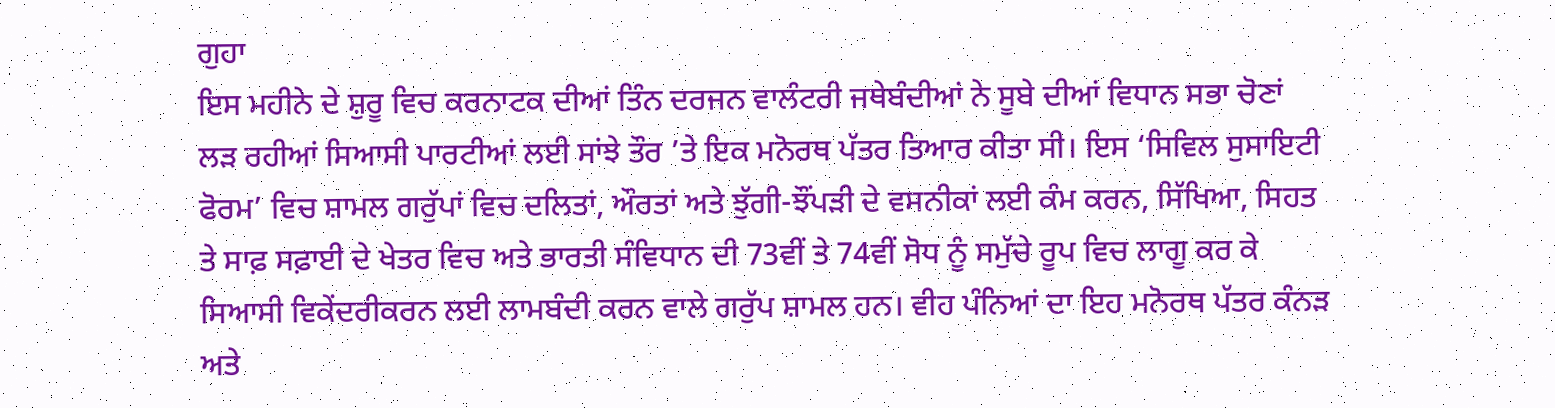ਗੁਹਾ
ਇਸ ਮਹੀਨੇ ਦੇ ਸ਼ੁਰੂ ਵਿਚ ਕਰਨਾਟਕ ਦੀਆਂ ਤਿੰਨ ਦਰਜਨ ਵਾਲੰਟਰੀ ਜਥੇਬੰਦੀਆਂ ਨੇ ਸੂਬੇ ਦੀਆਂ ਵਿਧਾਨ ਸਭਾ ਚੋਣਾਂ ਲੜ ਰਹੀਆਂ ਸਿਆਸੀ ਪਾਰਟੀਆਂ ਲਈ ਸਾਂਝੇ ਤੌਰ ’ਤੇ ਇਕ ਮਨੋਰਥ ਪੱਤਰ ਤਿਆਰ ਕੀਤਾ ਸੀ। ਇਸ ‘ਸਿਵਿਲ ਸੁਸਾਇਟੀ ਫੋਰਮ’ ਵਿਚ ਸ਼ਾਮਲ ਗਰੁੱਪਾਂ ਵਿਚ ਦਲਿਤਾਂ, ਔਰਤਾਂ ਅਤੇ ਝੁੱਗੀ-ਝੌਂਪੜੀ ਦੇ ਵਸਨੀਕਾਂ ਲਈ ਕੰਮ ਕਰਨ, ਸਿੱਖਿਆ, ਸਿਹਤ ਤੇ ਸਾਫ਼ ਸਫ਼ਾਈ ਦੇ ਖੇਤਰ ਵਿਚ ਅਤੇ ਭਾਰਤੀ ਸੰਵਿਧਾਨ ਦੀ 73ਵੀਂ ਤੇ 74ਵੀਂ ਸੋਧ ਨੂੰ ਸਮੁੱਚੇ ਰੂਪ ਵਿਚ ਲਾਗੂ ਕਰ ਕੇ ਸਿਆਸੀ ਵਿਕੇਂਦਰੀਕਰਨ ਲਈ ਲਾਮਬੰਦੀ ਕਰਨ ਵਾਲੇ ਗਰੁੱਪ ਸ਼ਾਮਲ ਹਨ। ਵੀਹ ਪੰਨਿਆਂ ਦਾ ਇਹ ਮਨੋਰਥ ਪੱਤਰ ਕੰਨੜ ਅਤੇ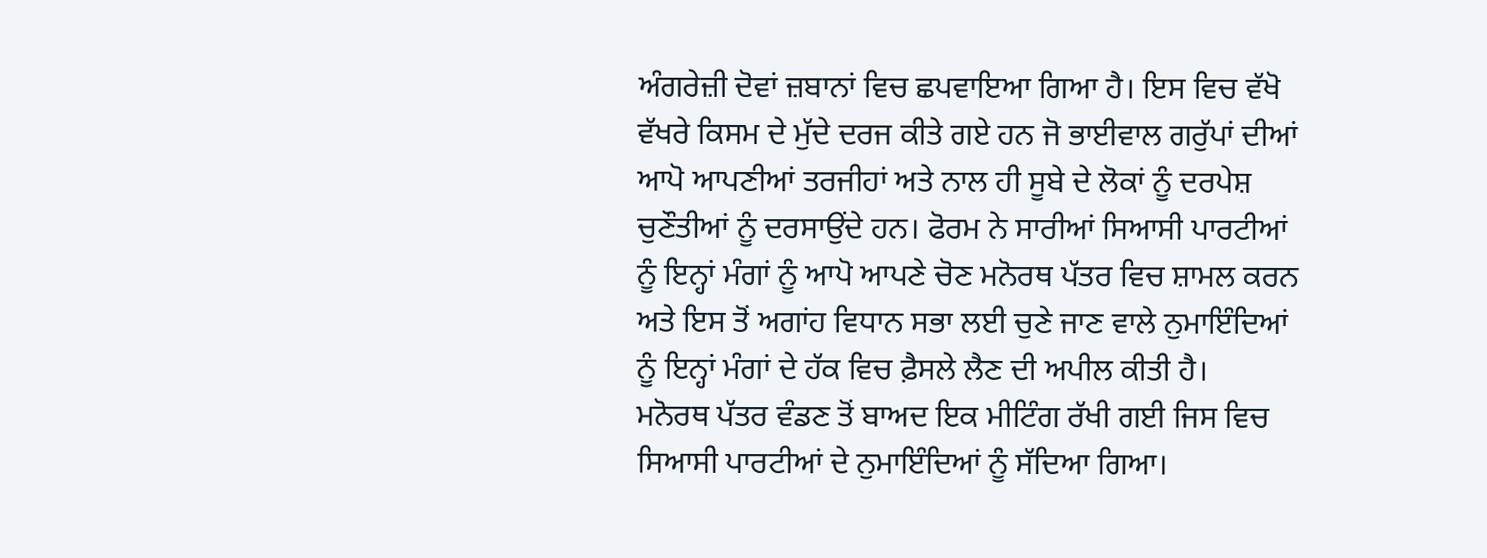ਅੰਗਰੇਜ਼ੀ ਦੋਵਾਂ ਜ਼ਬਾਨਾਂ ਵਿਚ ਛਪਵਾਇਆ ਗਿਆ ਹੈ। ਇਸ ਵਿਚ ਵੱਖੋ ਵੱਖਰੇ ਕਿਸਮ ਦੇ ਮੁੱਦੇ ਦਰਜ ਕੀਤੇ ਗਏ ਹਨ ਜੋ ਭਾਈਵਾਲ ਗਰੁੱਪਾਂ ਦੀਆਂ ਆਪੋ ਆਪਣੀਆਂ ਤਰਜੀਹਾਂ ਅਤੇ ਨਾਲ ਹੀ ਸੂਬੇ ਦੇ ਲੋਕਾਂ ਨੂੰ ਦਰਪੇਸ਼ ਚੁਣੌਤੀਆਂ ਨੂੰ ਦਰਸਾਉਂਦੇ ਹਨ। ਫੋਰਮ ਨੇ ਸਾਰੀਆਂ ਸਿਆਸੀ ਪਾਰਟੀਆਂ ਨੂੰ ਇਨ੍ਹਾਂ ਮੰਗਾਂ ਨੂੰ ਆਪੋ ਆਪਣੇ ਚੋਣ ਮਨੋਰਥ ਪੱਤਰ ਵਿਚ ਸ਼ਾਮਲ ਕਰਨ ਅਤੇ ਇਸ ਤੋਂ ਅਗਾਂਹ ਵਿਧਾਨ ਸਭਾ ਲਈ ਚੁਣੇ ਜਾਣ ਵਾਲੇ ਨੁਮਾਇੰਦਿਆਂ ਨੂੰ ਇਨ੍ਹਾਂ ਮੰਗਾਂ ਦੇ ਹੱਕ ਵਿਚ ਫ਼ੈਸਲੇ ਲੈਣ ਦੀ ਅਪੀਲ ਕੀਤੀ ਹੈ।
ਮਨੋਰਥ ਪੱਤਰ ਵੰਡਣ ਤੋਂ ਬਾਅਦ ਇਕ ਮੀਟਿੰਗ ਰੱਖੀ ਗਈ ਜਿਸ ਵਿਚ ਸਿਆਸੀ ਪਾਰਟੀਆਂ ਦੇ ਨੁਮਾਇੰਦਿਆਂ ਨੂੰ ਸੱਦਿਆ ਗਿਆ।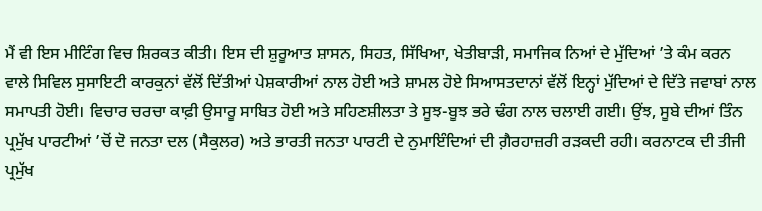ਮੈਂ ਵੀ ਇਸ ਮੀਟਿੰਗ ਵਿਚ ਸ਼ਿਰਕਤ ਕੀਤੀ। ਇਸ ਦੀ ਸ਼ੁਰੂਆਤ ਸ਼ਾਸਨ, ਸਿਹਤ, ਸਿੱਖਿਆ, ਖੇਤੀਬਾੜੀ, ਸਮਾਜਿਕ ਨਿਆਂ ਦੇ ਮੁੱਦਿਆਂ ’ਤੇ ਕੰਮ ਕਰਨ ਵਾਲੇ ਸਿਵਿਲ ਸੁਸਾਇਟੀ ਕਾਰਕੁਨਾਂ ਵੱਲੋਂ ਦਿੱਤੀਆਂ ਪੇਸ਼ਕਾਰੀਆਂ ਨਾਲ ਹੋਈ ਅਤੇ ਸ਼ਾਮਲ ਹੋਏ ਸਿਆਸਤਦਾਨਾਂ ਵੱਲੋਂ ਇਨ੍ਹਾਂ ਮੁੱਦਿਆਂ ਦੇ ਦਿੱਤੇ ਜਵਾਬਾਂ ਨਾਲ ਸਮਾਪਤੀ ਹੋਈ। ਵਿਚਾਰ ਚਰਚਾ ਕਾਫ਼ੀ ਉਸਾਰੂ ਸਾਬਿਤ ਹੋਈ ਅਤੇ ਸਹਿਣਸ਼ੀਲਤਾ ਤੇ ਸੂਝ-ਬੂਝ ਭਰੇ ਢੰਗ ਨਾਲ ਚਲਾਈ ਗਈ। ਉਂਝ, ਸੂਬੇ ਦੀਆਂ ਤਿੰਨ ਪ੍ਰਮੁੱਖ ਪਾਰਟੀਆਂ ’ਚੋਂ ਦੋ ਜਨਤਾ ਦਲ (ਸੈਕੁਲਰ) ਅਤੇ ਭਾਰਤੀ ਜਨਤਾ ਪਾਰਟੀ ਦੇ ਨੁਮਾਇੰਦਿਆਂ ਦੀ ਗ਼ੈਰਹਾਜ਼ਰੀ ਰੜਕਦੀ ਰਹੀ। ਕਰਨਾਟਕ ਦੀ ਤੀਜੀ ਪ੍ਰਮੁੱਖ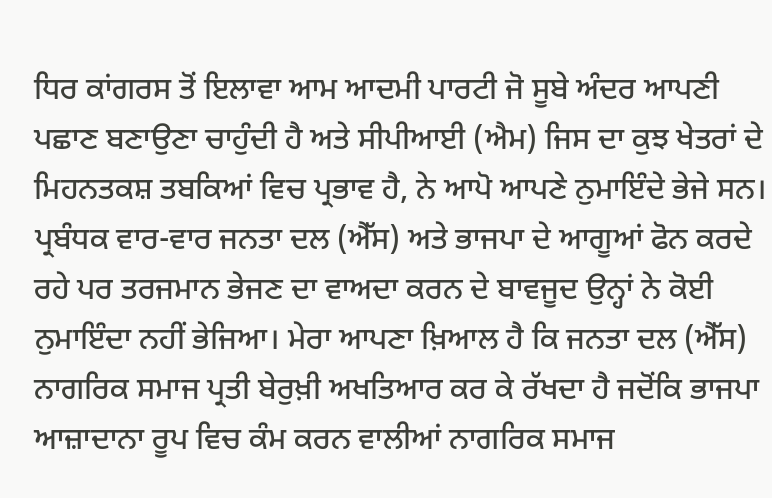ਧਿਰ ਕਾਂਗਰਸ ਤੋਂ ਇਲਾਵਾ ਆਮ ਆਦਮੀ ਪਾਰਟੀ ਜੋ ਸੂਬੇ ਅੰਦਰ ਆਪਣੀ ਪਛਾਣ ਬਣਾਉਣਾ ਚਾਹੁੰਦੀ ਹੈ ਅਤੇ ਸੀਪੀਆਈ (ਐਮ) ਜਿਸ ਦਾ ਕੁਝ ਖੇਤਰਾਂ ਦੇ ਮਿਹਨਤਕਸ਼ ਤਬਕਿਆਂ ਵਿਚ ਪ੍ਰਭਾਵ ਹੈ, ਨੇ ਆਪੋ ਆਪਣੇ ਨੁਮਾਇੰਦੇ ਭੇਜੇ ਸਨ।
ਪ੍ਰਬੰਧਕ ਵਾਰ-ਵਾਰ ਜਨਤਾ ਦਲ (ਐੱਸ) ਅਤੇ ਭਾਜਪਾ ਦੇ ਆਗੂਆਂ ਫੋਨ ਕਰਦੇ ਰਹੇ ਪਰ ਤਰਜਮਾਨ ਭੇਜਣ ਦਾ ਵਾਅਦਾ ਕਰਨ ਦੇ ਬਾਵਜੂਦ ਉਨ੍ਹਾਂ ਨੇ ਕੋਈ ਨੁਮਾਇੰਦਾ ਨਹੀਂ ਭੇਜਿਆ। ਮੇਰਾ ਆਪਣਾ ਖ਼ਿਆਲ ਹੈ ਕਿ ਜਨਤਾ ਦਲ (ਐੱਸ) ਨਾਗਰਿਕ ਸਮਾਜ ਪ੍ਰਤੀ ਬੇਰੁਖ਼ੀ ਅਖਤਿਆਰ ਕਰ ਕੇ ਰੱਖਦਾ ਹੈ ਜਦੋਂਕਿ ਭਾਜਪਾ ਆਜ਼ਾਦਾਨਾ ਰੂਪ ਵਿਚ ਕੰਮ ਕਰਨ ਵਾਲੀਆਂ ਨਾਗਰਿਕ ਸਮਾਜ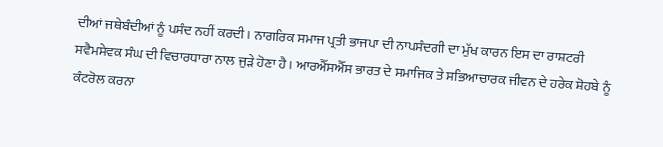ਦੀਆਂ ਜਥੇਬੰਦੀਆਂ ਨੂੰ ਪਸੰਦ ਨਹੀਂ ਕਰਦੀ। ਨਾਗਰਿਕ ਸਮਾਜ ਪ੍ਰਤੀ ਭਾਜਪਾ ਦੀ ਨਾਪਸੰਦਗੀ ਦਾ ਮੁੱਖ ਕਾਰਨ ਇਸ ਦਾ ਰਾਸ਼ਟਰੀ ਸਵੈਮਸੇਵਕ ਸੰਘ ਦੀ ਵਿਚਾਰਧਾਰਾ ਨਾਲ ਜੁੜੇ ਹੋਣਾ ਹੈ। ਆਰਐੱਸਐੱਸ ਭਾਰਤ ਦੇ ਸਮਾਜਿਕ ਤੇ ਸਭਿਆਚਾਰਕ ਜੀਵਨ ਦੇ ਹਰੇਕ ਸ਼ੋਹਬੇ ਨੂੰ ਕੰਟਰੋਲ ਕਰਨਾ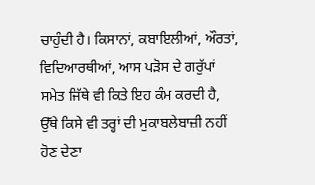ਚਾਹੁੰਦੀ ਹੈ। ਕਿਸਾਨਾਂ, ਕਬਾਇਲੀਆਂ, ਔਰਤਾਂ, ਵਿਦਿਆਰਥੀਆਂ, ਆਸ ਪੜੋਸ ਦੇ ਗਰੁੱਪਾਂ ਸਮੇਤ ਜਿੱਥੇ ਵੀ ਕਿਤੇ ਇਹ ਕੰਮ ਕਰਦੀ ਹੈ, ਉੱਥੇ ਕਿਸੇ ਵੀ ਤਰ੍ਹਾਂ ਦੀ ਮੁਕਾਬਲੇਬਾਜ਼ੀ ਨਹੀਂ ਹੋਣ ਦੇਣਾ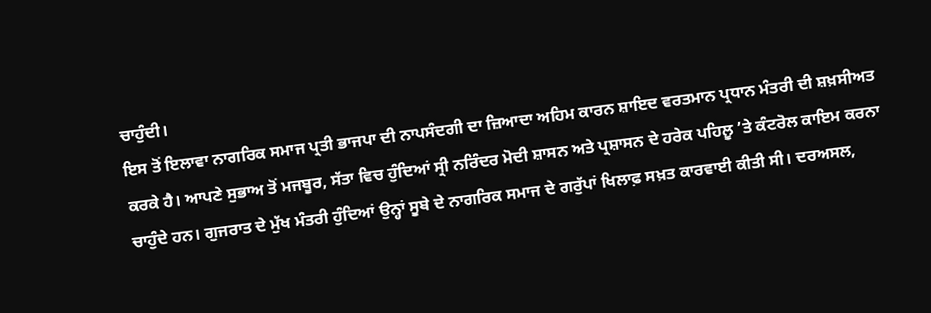ਚਾਹੁੰਦੀ।
ਇਸ ਤੋਂ ਇਲਾਵਾ ਨਾਗਰਿਕ ਸਮਾਜ ਪ੍ਰਤੀ ਭਾਜਪਾ ਦੀ ਨਾਪਸੰਦਗੀ ਦਾ ਜ਼ਿਆਦਾ ਅਹਿਮ ਕਾਰਨ ਸ਼ਾਇਦ ਵਰਤਮਾਨ ਪ੍ਰਧਾਨ ਮੰਤਰੀ ਦੀ ਸ਼ਖ਼ਸੀਅਤ ਕਰਕੇ ਹੈ। ਆਪਣੇ ਸੁਭਾਅ ਤੋਂ ਮਜਬੂਰ, ਸੱਤਾ ਵਿਚ ਹੁੰਦਿਆਂ ਸ੍ਰੀ ਨਰਿੰਦਰ ਮੋਦੀ ਸ਼ਾਸਨ ਅਤੇ ਪ੍ਰਸ਼ਾਸਨ ਦੇ ਹਰੇਕ ਪਹਿਲੂ ’ਤੇ ਕੰਟਰੋਲ ਕਾਇਮ ਕਰਨਾ ਚਾਹੁੰਦੇ ਹਨ। ਗੁਜਰਾਤ ਦੇ ਮੁੱਖ ਮੰਤਰੀ ਹੁੰਦਿਆਂ ਉਨ੍ਹਾਂ ਸੂਬੇ ਦੇ ਨਾਗਰਿਕ ਸਮਾਜ ਦੇ ਗਰੁੱਪਾਂ ਖਿਲਾਫ਼ ਸਖ਼ਤ ਕਾਰਵਾਈ ਕੀਤੀ ਸੀ। ਦਰਅਸਲ,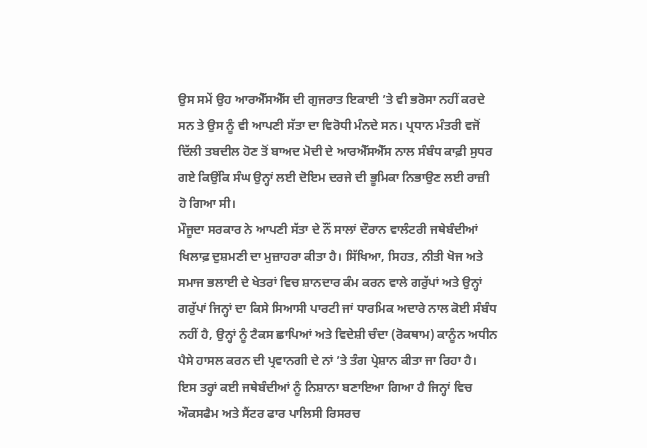ਉਸ ਸਮੇਂ ਉਹ ਆਰਐੱਸਐੱਸ ਦੀ ਗੁਜਰਾਤ ਇਕਾਈ ’ਤੇ ਵੀ ਭਰੋਸਾ ਨਹੀਂ ਕਰਦੇ ਸਨ ਤੇ ਉਸ ਨੂੰ ਵੀ ਆਪਣੀ ਸੱਤਾ ਦਾ ਵਿਰੋਧੀ ਮੰਨਦੇ ਸਨ। ਪ੍ਰਧਾਨ ਮੰਤਰੀ ਵਜੋਂ ਦਿੱਲੀ ਤਬਦੀਲ ਹੋਣ ਤੋਂ ਬਾਅਦ ਮੋਦੀ ਦੇ ਆਰਐੱਸਐੱਸ ਨਾਲ ਸੰਬੰਧ ਕਾਫ਼ੀ ਸੁਧਰ ਗਏ ਕਿਉਂਕਿ ਸੰਘ ਉਨ੍ਹਾਂ ਲਈ ਦੋਇਮ ਦਰਜੇ ਦੀ ਭੂਮਿਕਾ ਨਿਭਾਉਣ ਲਈ ਰਾਜ਼ੀ ਹੋ ਗਿਆ ਸੀ।
ਮੌਜੂਦਾ ਸਰਕਾਰ ਨੇ ਆਪਣੀ ਸੱਤਾ ਦੇ ਨੌਂ ਸਾਲਾਂ ਦੌਰਾਨ ਵਾਲੰਟਰੀ ਜਥੇਬੰਦੀਆਂ ਖਿਲਾਫ਼ ਦੁਸ਼ਮਣੀ ਦਾ ਮੁਜ਼ਾਹਰਾ ਕੀਤਾ ਹੈ। ਸਿੱਖਿਆ, ਸਿਹਤ, ਨੀਤੀ ਖੋਜ ਅਤੇ ਸਮਾਜ ਭਲਾਈ ਦੇ ਖੇਤਰਾਂ ਵਿਚ ਸ਼ਾਨਦਾਰ ਕੰਮ ਕਰਨ ਵਾਲੇ ਗਰੁੱਪਾਂ ਅਤੇ ਉਨ੍ਹਾਂ ਗਰੁੱਪਾਂ ਜਿਨ੍ਹਾਂ ਦਾ ਕਿਸੇ ਸਿਆਸੀ ਪਾਰਟੀ ਜਾਂ ਧਾਰਮਿਕ ਅਦਾਰੇ ਨਾਲ ਕੋਈ ਸੰਬੰਧ ਨਹੀਂ ਹੈ, ਉਨ੍ਹਾਂ ਨੂੰ ਟੈਕਸ ਛਾਪਿਆਂ ਅਤੇ ਵਿਦੇਸ਼ੀ ਚੰਦਾ (ਰੋਕਥਾਮ) ਕਾਨੂੰਨ ਅਧੀਨ ਪੈਸੇ ਹਾਸਲ ਕਰਨ ਦੀ ਪ੍ਰਵਾਨਗੀ ਦੇ ਨਾਂ ’ਤੇ ਤੰਗ ਪ੍ਰੇਸ਼ਾਨ ਕੀਤਾ ਜਾ ਰਿਹਾ ਹੈ। ਇਸ ਤਰ੍ਹਾਂ ਕਈ ਜਥੇਬੰਦੀਆਂ ਨੂੰ ਨਿਸ਼ਾਨਾ ਬਣਾਇਆ ਗਿਆ ਹੈ ਜਿਨ੍ਹਾਂ ਵਿਚ ਔਕਸਫੈਮ ਅਤੇ ਸੈਂਟਰ ਫਾਰ ਪਾਲਿਸੀ ਰਿਸਰਚ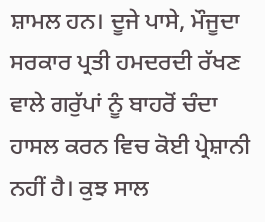ਸ਼ਾਮਲ ਹਨ। ਦੂਜੇ ਪਾਸੇ, ਮੌਜੂਦਾ ਸਰਕਾਰ ਪ੍ਰਤੀ ਹਮਦਰਦੀ ਰੱਖਣ ਵਾਲੇ ਗਰੁੱਪਾਂ ਨੂੰ ਬਾਹਰੋਂ ਚੰਦਾ ਹਾਸਲ ਕਰਨ ਵਿਚ ਕੋਈ ਪ੍ਰੇਸ਼ਾਨੀ ਨਹੀਂ ਹੈ। ਕੁਝ ਸਾਲ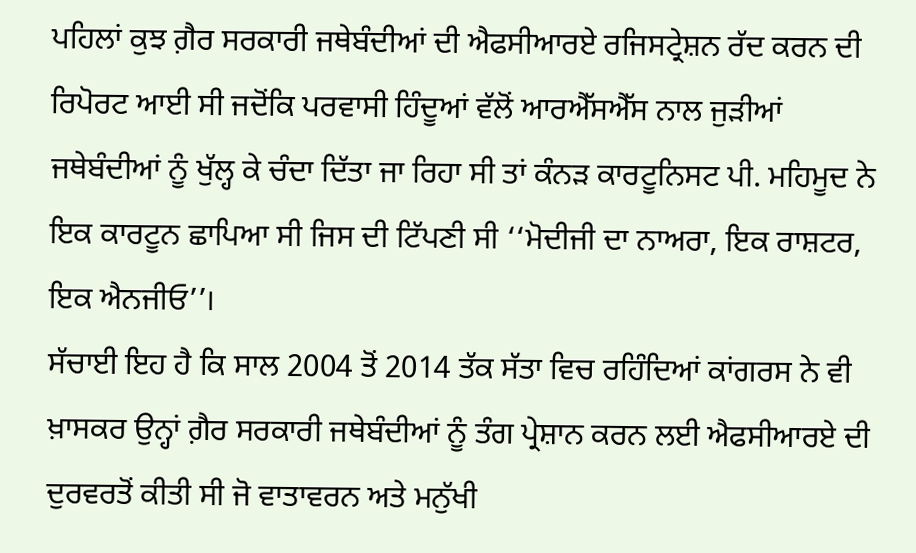ਪਹਿਲਾਂ ਕੁਝ ਗ਼ੈਰ ਸਰਕਾਰੀ ਜਥੇਬੰਦੀਆਂ ਦੀ ਐਫਸੀਆਰਏ ਰਜਿਸਟ੍ਰੇਸ਼ਨ ਰੱਦ ਕਰਨ ਦੀ ਰਿਪੋਰਟ ਆਈ ਸੀ ਜਦੋਂਕਿ ਪਰਵਾਸੀ ਹਿੰਦੂਆਂ ਵੱਲੋਂ ਆਰਐੱਸਐੱਸ ਨਾਲ ਜੁੜੀਆਂ ਜਥੇਬੰਦੀਆਂ ਨੂੰ ਖੁੱਲ੍ਹ ਕੇ ਚੰਦਾ ਦਿੱਤਾ ਜਾ ਰਿਹਾ ਸੀ ਤਾਂ ਕੰਨੜ ਕਾਰਟੂਨਿਸਟ ਪੀ. ਮਹਿਮੂਦ ਨੇ ਇਕ ਕਾਰਟੂਨ ਛਾਪਿਆ ਸੀ ਜਿਸ ਦੀ ਟਿੱਪਣੀ ਸੀ ‘‘ਮੋਦੀਜੀ ਦਾ ਨਾਅਰਾ, ਇਕ ਰਾਸ਼ਟਰ, ਇਕ ਐਨਜੀਓ’’।
ਸੱਚਾਈ ਇਹ ਹੈ ਕਿ ਸਾਲ 2004 ਤੋਂ 2014 ਤੱਕ ਸੱਤਾ ਵਿਚ ਰਹਿੰਦਿਆਂ ਕਾਂਗਰਸ ਨੇ ਵੀ ਖ਼ਾਸਕਰ ਉਨ੍ਹਾਂ ਗ਼ੈਰ ਸਰਕਾਰੀ ਜਥੇਬੰਦੀਆਂ ਨੂੰ ਤੰਗ ਪ੍ਰੇਸ਼ਾਨ ਕਰਨ ਲਈ ਐਫਸੀਆਰਏ ਦੀ ਦੁਰਵਰਤੋਂ ਕੀਤੀ ਸੀ ਜੋ ਵਾਤਾਵਰਨ ਅਤੇ ਮਨੁੱਖੀ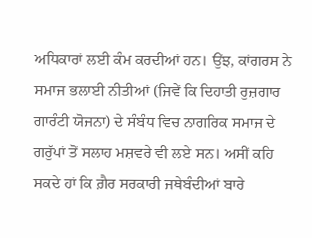ਅਧਿਕਾਰਾਂ ਲਈ ਕੰਮ ਕਰਦੀਆਂ ਹਨ। ਉਂਝ, ਕਾਂਗਰਸ ਨੇ ਸਮਾਜ ਭਲਾਈ ਨੀਤੀਆਂ (ਜਿਵੇਂ ਕਿ ਦਿਹਾਤੀ ਰੁਜ਼ਗਾਰ ਗਾਰੰਟੀ ਯੋਜਨਾ) ਦੇ ਸੰਬੰਧ ਵਿਚ ਨਾਗਰਿਕ ਸਮਾਜ ਦੇ ਗਰੁੱਪਾਂ ਤੋਂ ਸਲਾਹ ਮਸ਼ਵਰੇ ਵੀ ਲਏ ਸਨ। ਅਸੀਂ ਕਹਿ ਸਕਦੇ ਹਾਂ ਕਿ ਗ਼ੈਰ ਸਰਕਾਰੀ ਜਥੇਬੰਦੀਆਂ ਬਾਰੇ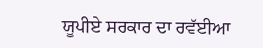ਯੂਪੀਏ ਸਰਕਾਰ ਦਾ ਰਵੱਈਆ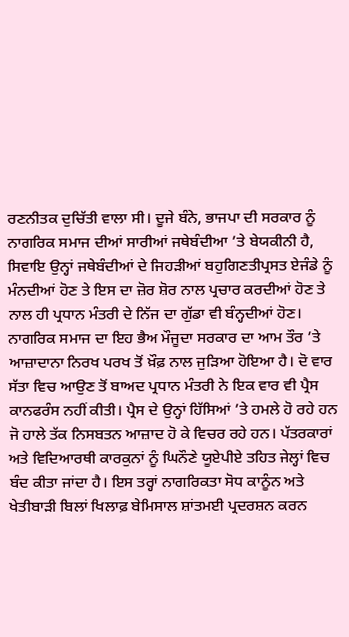ਰਣਨੀਤਕ ਦੁਚਿੱਤੀ ਵਾਲਾ ਸੀ। ਦੂਜੇ ਬੰਨੇ, ਭਾਜਪਾ ਦੀ ਸਰਕਾਰ ਨੂੰ ਨਾਗਰਿਕ ਸਮਾਜ ਦੀਆਂ ਸਾਰੀਆਂ ਜਥੇਬੰਦੀਆ ’ਤੇ ਬੇਯਕੀਨੀ ਹੈ, ਸਿਵਾਇ ਉਨ੍ਹਾਂ ਜਥੇਬੰਦੀਆਂ ਦੇ ਜਿਹੜੀਆਂ ਬਹੁਗਿਣਤੀਪ੍ਰਸਤ ਏਜੰਡੇ ਨੂੰ ਮੰਨਦੀਆਂ ਹੋਣ ਤੇ ਇਸ ਦਾ ਜ਼ੋਰ ਸ਼ੋਰ ਨਾਲ ਪ੍ਰਚਾਰ ਕਰਦੀਆਂ ਹੋਣ ਤੇ ਨਾਲ ਹੀ ਪ੍ਰਧਾਨ ਮੰਤਰੀ ਦੇ ਨਿੱਜ ਦਾ ਗੁੱਡਾ ਵੀ ਬੰਨ੍ਹਦੀਆਂ ਹੋਣ।
ਨਾਗਰਿਕ ਸਮਾਜ ਦਾ ਇਹ ਭੈਅ ਮੌਜੂਦਾ ਸਰਕਾਰ ਦਾ ਆਮ ਤੌਰ ’ਤੇ ਆਜ਼ਾਦਾਨਾ ਨਿਰਖ ਪਰਖ ਤੋਂ ਖ਼ੌਫ਼ ਨਾਲ ਜੁੜਿਆ ਹੋਇਆ ਹੈ। ਦੋ ਵਾਰ ਸੱਤਾ ਵਿਚ ਆਉਣ ਤੋਂ ਬਾਅਦ ਪ੍ਰਧਾਨ ਮੰਤਰੀ ਨੇ ਇਕ ਵਾਰ ਵੀ ਪ੍ਰੈਸ ਕਾਨਫਰੰਸ ਨਹੀਂ ਕੀਤੀ। ਪ੍ਰੈਸ ਦੇ ਉਨ੍ਹਾਂ ਹਿੱਸਿਆਂ ’ਤੇ ਹਮਲੇ ਹੋ ਰਹੇ ਹਨ ਜੋ ਹਾਲੇ ਤੱਕ ਨਿਸਬਤਨ ਆਜ਼ਾਦ ਹੋ ਕੇ ਵਿਚਰ ਰਹੇ ਹਨ। ਪੱਤਰਕਾਰਾਂ ਅਤੇ ਵਿਦਿਆਰਥੀ ਕਾਰਕੁਨਾਂ ਨੂੰ ਘਿਨੌਣੇ ਯੂਏਪੀਏ ਤਹਿਤ ਜੇਲ੍ਹਾਂ ਵਿਚ ਬੰਦ ਕੀਤਾ ਜਾਂਦਾ ਹੈ। ਇਸ ਤਰ੍ਹਾਂ ਨਾਗਰਿਕਤਾ ਸੋਧ ਕਾਨੂੰਨ ਅਤੇ ਖੇਤੀਬਾੜੀ ਬਿਲਾਂ ਖਿਲਾਫ਼ ਬੇਮਿਸਾਲ ਸ਼ਾਂਤਮਈ ਪ੍ਰਦਰਸ਼ਨ ਕਰਨ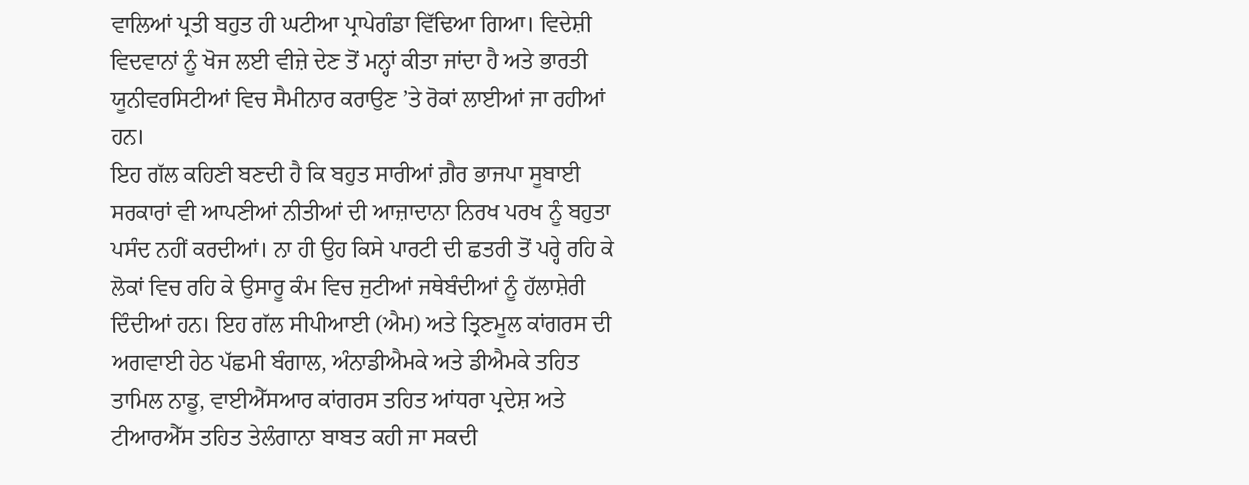ਵਾਲਿਆਂ ਪ੍ਰਤੀ ਬਹੁਤ ਹੀ ਘਟੀਆ ਪ੍ਰਾਪੇਗੰਡਾ ਵਿੱਢਿਆ ਗਿਆ। ਵਿਦੇਸ਼ੀ ਵਿਦਵਾਨਾਂ ਨੂੰ ਖੋਜ ਲਈ ਵੀਜ਼ੇ ਦੇਣ ਤੋਂ ਮਨ੍ਹਾਂ ਕੀਤਾ ਜਾਂਦਾ ਹੈ ਅਤੇ ਭਾਰਤੀ ਯੂਨੀਵਰਸਿਟੀਆਂ ਵਿਚ ਸੈਮੀਨਾਰ ਕਰਾਉਣ ’ਤੇ ਰੋਕਾਂ ਲਾਈਆਂ ਜਾ ਰਹੀਆਂ ਹਨ।
ਇਹ ਗੱਲ ਕਹਿਣੀ ਬਣਦੀ ਹੈ ਕਿ ਬਹੁਤ ਸਾਰੀਆਂ ਗ਼ੈਰ ਭਾਜਪਾ ਸੂਬਾਈ ਸਰਕਾਰਾਂ ਵੀ ਆਪਣੀਆਂ ਨੀਤੀਆਂ ਦੀ ਆਜ਼ਾਦਾਨਾ ਨਿਰਖ ਪਰਖ ਨੂੰ ਬਹੁਤਾ ਪਸੰਦ ਨਹੀਂ ਕਰਦੀਆਂ। ਨਾ ਹੀ ਉਹ ਕਿਸੇ ਪਾਰਟੀ ਦੀ ਛਤਰੀ ਤੋਂ ਪਰ੍ਹੇ ਰਹਿ ਕੇ ਲੋਕਾਂ ਵਿਚ ਰਹਿ ਕੇ ਉਸਾਰੂ ਕੰਮ ਵਿਚ ਜੁਟੀਆਂ ਜਥੇਬੰਦੀਆਂ ਨੂੰ ਹੱਲਾਸ਼ੇਰੀ ਦਿੰਦੀਆਂ ਹਨ। ਇਹ ਗੱਲ ਸੀਪੀਆਈ (ਐਮ) ਅਤੇ ਤ੍ਰਿਣਮੂਲ ਕਾਂਗਰਸ ਦੀ ਅਗਵਾਈ ਹੇਠ ਪੱਛਮੀ ਬੰਗਾਲ, ਅੰਨਾਡੀਐਮਕੇ ਅਤੇ ਡੀਐਮਕੇ ਤਹਿਤ ਤਾਮਿਲ ਨਾਡੂ, ਵਾਈਐੱਸਆਰ ਕਾਂਗਰਸ ਤਹਿਤ ਆਂਧਰਾ ਪ੍ਰਦੇਸ਼ ਅਤੇ ਟੀਆਰਐੱਸ ਤਹਿਤ ਤੇਲੰਗਾਨਾ ਬਾਬਤ ਕਹੀ ਜਾ ਸਕਦੀ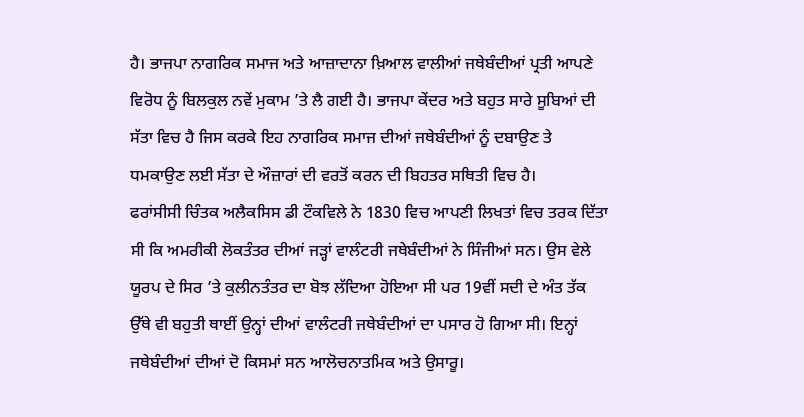ਹੈ। ਭਾਜਪਾ ਨਾਗਰਿਕ ਸਮਾਜ ਅਤੇ ਆਜ਼ਾਦਾਨਾ ਖ਼ਿਆਲ ਵਾਲੀਆਂ ਜਥੇਬੰਦੀਆਂ ਪ੍ਰਤੀ ਆਪਣੇ ਵਿਰੋਧ ਨੂੰ ਬਿਲਕੁਲ ਨਵੇਂ ਮੁਕਾਮ ’ਤੇ ਲੈ ਗਈ ਹੈ। ਭਾਜਪਾ ਕੇਂਦਰ ਅਤੇ ਬਹੁਤ ਸਾਰੇ ਸੂਬਿਆਂ ਦੀ ਸੱਤਾ ਵਿਚ ਹੈ ਜਿਸ ਕਰਕੇ ਇਹ ਨਾਗਰਿਕ ਸਮਾਜ ਦੀਆਂ ਜਥੇਬੰਦੀਆਂ ਨੂੰ ਦਬਾਉਣ ਤੇ ਧਮਕਾਉਣ ਲਈ ਸੱਤਾ ਦੇ ਔਜ਼ਾਰਾਂ ਦੀ ਵਰਤੋਂ ਕਰਨ ਦੀ ਬਿਹਤਰ ਸਥਿਤੀ ਵਿਚ ਹੈ।
ਫਰਾਂਸੀਸੀ ਚਿੰਤਕ ਅਲੈਕਸਿਸ ਡੀ ਟੌਕਵਿਲੇ ਨੇ 1830 ਵਿਚ ਆਪਣੀ ਲਿਖਤਾਂ ਵਿਚ ਤਰਕ ਦਿੱਤਾ ਸੀ ਕਿ ਅਮਰੀਕੀ ਲੋਕਤੰਤਰ ਦੀਆਂ ਜੜ੍ਹਾਂ ਵਾਲੰਟਰੀ ਜਥੇਬੰਦੀਆਂ ਨੇ ਸਿੰਜੀਆਂ ਸਨ। ਉਸ ਵੇਲੇ ਯੂਰਪ ਦੇ ਸਿਰ ’ਤੇ ਕੁਲੀਨਤੰਤਰ ਦਾ ਬੋਝ ਲੱਦਿਆ ਹੋਇਆ ਸੀ ਪਰ 19ਵੀਂ ਸਦੀ ਦੇ ਅੰਤ ਤੱਕ ਉੱਥੇ ਵੀ ਬਹੁਤੀ ਥਾਈਂ ਉਨ੍ਹਾਂ ਦੀਆਂ ਵਾਲੰਟਰੀ ਜਥੇਬੰਦੀਆਂ ਦਾ ਪਸਾਰ ਹੋ ਗਿਆ ਸੀ। ਇਨ੍ਹਾਂ ਜਥੇਬੰਦੀਆਂ ਦੀਆਂ ਦੋ ਕਿਸਮਾਂ ਸਨ ਆਲੋਚਨਾਤਮਿਕ ਅਤੇ ਉਸਾਰੂ।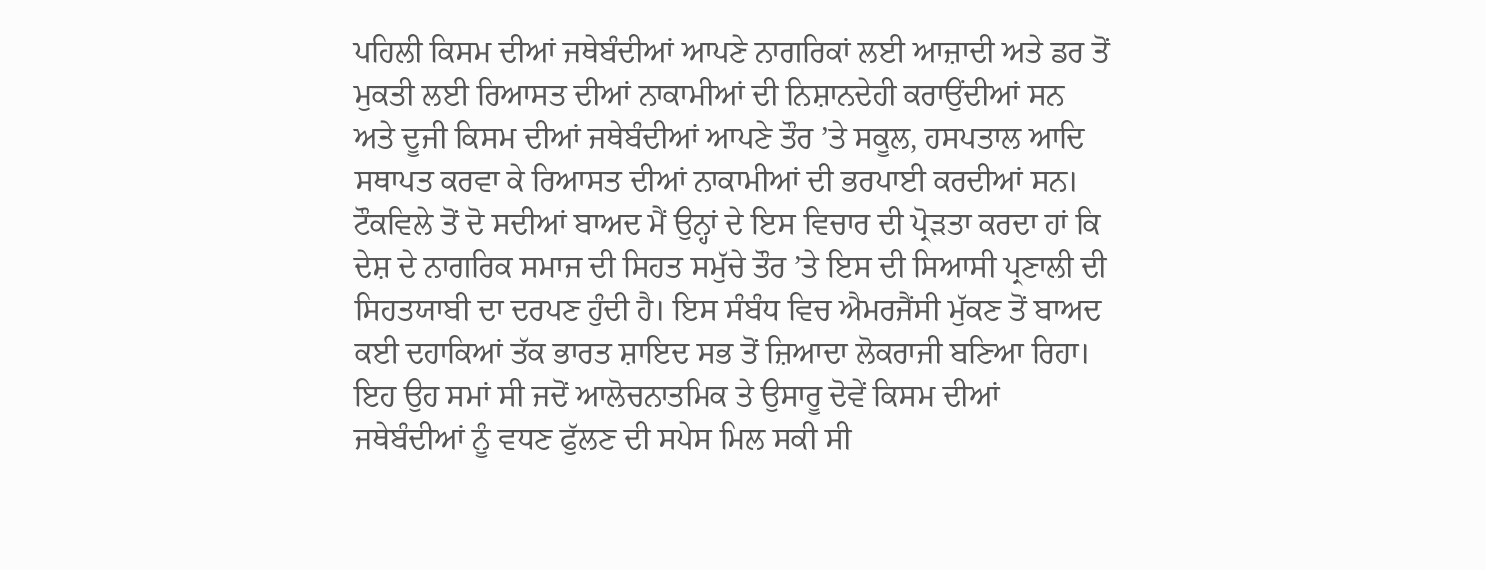ਪਹਿਲੀ ਕਿਸਮ ਦੀਆਂ ਜਥੇਬੰਦੀਆਂ ਆਪਣੇ ਨਾਗਰਿਕਾਂ ਲਈ ਆਜ਼ਾਦੀ ਅਤੇ ਡਰ ਤੋਂ ਮੁਕਤੀ ਲਈ ਰਿਆਸਤ ਦੀਆਂ ਨਾਕਾਮੀਆਂ ਦੀ ਨਿਸ਼ਾਨਦੇਹੀ ਕਰਾਉਂਦੀਆਂ ਸਨ ਅਤੇ ਦੂਜੀ ਕਿਸਮ ਦੀਆਂ ਜਥੇਬੰਦੀਆਂ ਆਪਣੇ ਤੌਰ ’ਤੇ ਸਕੂਲ, ਹਸਪਤਾਲ ਆਦਿ ਸਥਾਪਤ ਕਰਵਾ ਕੇ ਰਿਆਸਤ ਦੀਆਂ ਨਾਕਾਮੀਆਂ ਦੀ ਭਰਪਾਈ ਕਰਦੀਆਂ ਸਨ।
ਟੌਕਵਿਲੇ ਤੋਂ ਦੋ ਸਦੀਆਂ ਬਾਅਦ ਮੈਂ ਉਨ੍ਹਾਂ ਦੇ ਇਸ ਵਿਚਾਰ ਦੀ ਪ੍ਰੋੜਤਾ ਕਰਦਾ ਹਾਂ ਕਿ ਦੇਸ਼ ਦੇ ਨਾਗਰਿਕ ਸਮਾਜ ਦੀ ਸਿਹਤ ਸਮੁੱਚੇ ਤੌਰ ’ਤੇ ਇਸ ਦੀ ਸਿਆਸੀ ਪ੍ਰਣਾਲੀ ਦੀ ਸਿਹਤਯਾਬੀ ਦਾ ਦਰਪਣ ਹੁੰਦੀ ਹੈ। ਇਸ ਸੰਬੰਧ ਵਿਚ ਐਮਰਜੈਂਸੀ ਮੁੱਕਣ ਤੋਂ ਬਾਅਦ ਕਈ ਦਹਾਕਿਆਂ ਤੱਕ ਭਾਰਤ ਸ਼ਾਇਦ ਸਭ ਤੋਂ ਜ਼ਿਆਦਾ ਲੋਕਰਾਜੀ ਬਣਿਆ ਰਿਹਾ। ਇਹ ਉਹ ਸਮਾਂ ਸੀ ਜਦੋਂ ਆਲੋਚਨਾਤਮਿਕ ਤੇ ਉਸਾਰੂ ਦੋਵੇਂ ਕਿਸਮ ਦੀਆਂ ਜਥੇਬੰਦੀਆਂ ਨੂੰ ਵਧਣ ਫੁੱਲਣ ਦੀ ਸਪੇਸ ਮਿਲ ਸਕੀ ਸੀ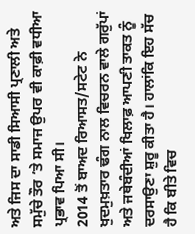ਅਤੇ ਜਿਸ ਦਾ ਸਾਡੀ ਸਿਆਸੀ ਪ੍ਰਣਾਲੀ ਅਤੇ ਸਮੁੱਚੇ ਤੌਰ ’ਤੇ ਸਮਾਜ ਉਪਰ ਵੀ ਕਾਫ਼ੀ ਵਧੀਆ ਪ੍ਰਭਾਵ ਪਿਆ ਸੀ।
2014 ਤੋਂ ਬਾਅਦ ਰਿਆਸਤ/ਸਟੇਟ ਨੇ ਖੁਦਮੁਖ਼ਤਾਰ ਢੰਗ ਨਾਲ ਵਿਚਰਨ ਵਾਲੇ ਗਰੁੱਪਾਂ ਅਤੇ ਜਥੇਬੰਦੀਆਂ ਖਿਲਾਫ਼ ਆਪਣੀ ਤਾਕਤ ਨੂੰ ਦਰਸਾਉਣਾ ਸ਼ੁਰੂ ਕੀਤਾ ਹੈ। ਹਾਲਾਂਕਿ ਇਹ ਸੱਚ ਹੈ ਕਿ ਬੀਤੇ ਵਿਚ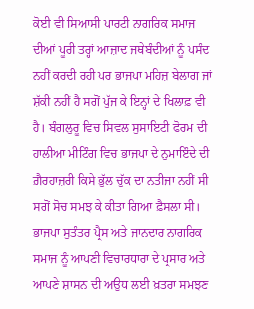ਕੋਈ ਵੀ ਸਿਆਸੀ ਪਾਰਟੀ ਨਾਗਰਿਕ ਸਮਾਜ ਦੀਆਂ ਪੂਰੀ ਤਰ੍ਹਾਂ ਆਜ਼ਾਦ ਜਥੇਬੰਦੀਆਂ ਨੂੰ ਪਸੰਦ ਨਹੀਂ ਕਰਦੀ ਰਹੀ ਪਰ ਭਾਜਪਾ ਮਹਿਜ਼ ਬੇਲਾਗ ਜਾਂ ਸ਼ੱਕੀ ਨਹੀਂ ਹੈ ਸਗੋਂ ਪੁੱਜ ਕੇ ਇਨ੍ਹਾਂ ਦੇ ਖਿਲਾਫ਼ ਵੀ ਹੈ। ਬੰਗਲੁਰੂ ਵਿਚ ਸਿਵਲ ਸੁਸਾਇਟੀ ਫੋਰਮ ਦੀ ਹਾਲੀਆ ਮੀਟਿੰਗ ਵਿਚ ਭਾਜਪਾ ਦੇ ਨੁਮਾਇੰਦੇ ਦੀ ਗ਼ੈਰਹਾਜ਼ਰੀ ਕਿਸੇ ਭੁੱਲ ਚੁੱਕ ਦਾ ਨਤੀਜਾ ਨਹੀਂ ਸੀ ਸਗੋਂ ਸੋਚ ਸਮਝ ਕੇ ਕੀਤਾ ਗਿਆ ਫ਼ੈਸਲਾ ਸੀ। ਭਾਜਪਾ ਸੁਤੰਤਰ ਪ੍ਰੈਸ ਅਤੇ ਜਾਨਦਾਰ ਨਾਗਰਿਕ ਸਮਾਜ ਨੂੰ ਆਪਣੀ ਵਿਚਾਰਧਾਰਾ ਦੇ ਪ੍ਰਸਾਰ ਅਤੇ ਆਪਣੇ ਸ਼ਾਸਨ ਦੀ ਅਉਧ ਲਈ ਖ਼ਤਰਾ ਸਮਝਣ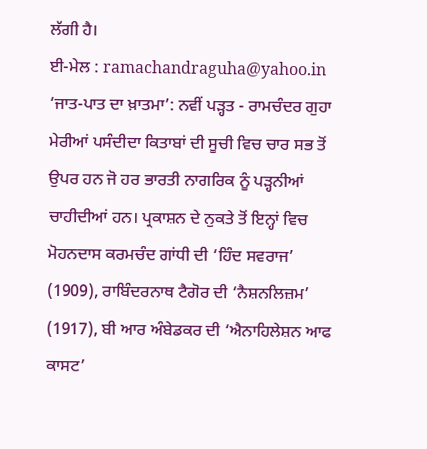ਲੱਗੀ ਹੈ।
ਈ-ਮੇਲ : ramachandraguha@yahoo.in
‘ਜਾਤ-ਪਾਤ ਦਾ ਖ਼ਾਤਮਾ’: ਨਵੀਂ ਪੜ੍ਹਤ - ਰਾਮਚੰਦਰ ਗੁਹਾ
ਮੇਰੀਆਂ ਪਸੰਦੀਦਾ ਕਿਤਾਬਾਂ ਦੀ ਸੂਚੀ ਵਿਚ ਚਾਰ ਸਭ ਤੋਂ ਉਪਰ ਹਨ ਜੋ ਹਰ ਭਾਰਤੀ ਨਾਗਰਿਕ ਨੂੰ ਪੜ੍ਹਨੀਆਂ ਚਾਹੀਦੀਆਂ ਹਨ। ਪ੍ਰਕਾਸ਼ਨ ਦੇ ਨੁਕਤੇ ਤੋਂ ਇਨ੍ਹਾਂ ਵਿਚ ਮੋਹਨਦਾਸ ਕਰਮਚੰਦ ਗਾਂਧੀ ਦੀ ‘ਹਿੰਦ ਸਵਰਾਜ’ (1909), ਰਾਬਿੰਦਰਨਾਥ ਟੈਗੋਰ ਦੀ ‘ਨੈਸ਼ਨਲਿਜ਼ਮ’ (1917), ਬੀ ਆਰ ਅੰਬੇਡਕਰ ਦੀ ‘ਐਨਾਹਿਲੇਸ਼ਨ ਆਫ ਕਾਸਟ’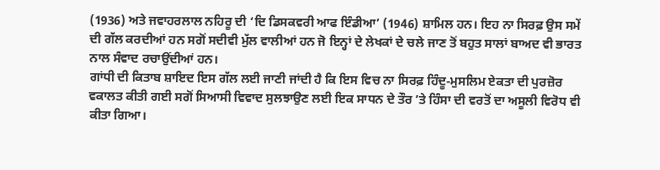(1936) ਅਤੇ ਜਵਾਹਰਲਾਲ ਨਹਿਰੂ ਦੀ ‘ਦਿ ਡਿਸਕਵਰੀ ਆਫ ਇੰਡੀਆ’ (1946) ਸ਼ਾਮਿਲ ਹਨ। ਇਹ ਨਾ ਸਿਰਫ਼ ਉਸ ਸਮੇਂ ਦੀ ਗੱਲ ਕਰਦੀਆਂ ਹਨ ਸਗੋਂ ਸਦੀਵੀ ਮੁੱਲ ਵਾਲੀਆਂ ਹਨ ਜੋ ਇਨ੍ਹਾਂ ਦੇ ਲੇਖਕਾਂ ਦੇ ਚਲੇ ਜਾਣ ਤੋਂ ਬਹੁਤ ਸਾਲਾਂ ਬਾਅਦ ਵੀ ਭਾਰਤ ਨਾਲ ਸੰਵਾਦ ਰਚਾਉਂਦੀਆਂ ਹਨ।
ਗਾਂਧੀ ਦੀ ਕਿਤਾਬ ਸ਼ਾਇਦ ਇਸ ਗੱਲ ਲਈ ਜਾਣੀ ਜਾਂਦੀ ਹੈ ਕਿ ਇਸ ਵਿਚ ਨਾ ਸਿਰਫ਼ ਹਿੰਦੂ-ਮੁਸਲਿਮ ਏਕਤਾ ਦੀ ਪੁਰਜ਼ੋਰ ਵਕਾਲਤ ਕੀਤੀ ਗਈ ਸਗੋਂ ਸਿਆਸੀ ਵਿਵਾਦ ਸੁਲਝਾਉਣ ਲਈ ਇਕ ਸਾਧਨ ਦੇ ਤੌਰ ’ਤੇ ਹਿੰਸਾ ਦੀ ਵਰਤੋਂ ਦਾ ਅਸੂਲੀ ਵਿਰੋਧ ਵੀ ਕੀਤਾ ਗਿਆ।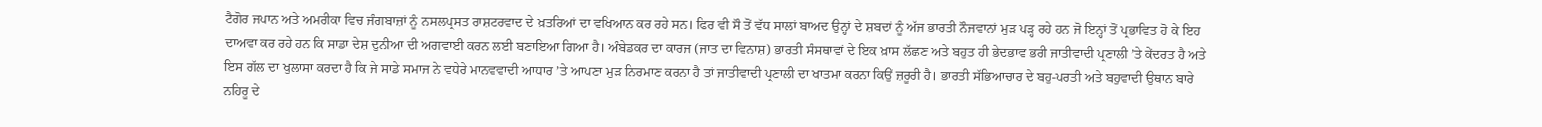ਟੈਗੋਰ ਜਪਾਨ ਅਤੇ ਅਮਰੀਕਾ ਵਿਚ ਜੰਗਬਾਜ਼ਾਂ ਨੂੰ ਨਸਲਪ੍ਰਸਤ ਰਾਸ਼ਟਰਵਾਦ ਦੇ ਖ਼ਤਰਿਆਂ ਦਾ ਵਖਿਆਨ ਕਰ ਰਹੇ ਸਨ। ਫਿਰ ਵੀ ਸੌ ਤੋਂ ਵੱਧ ਸਾਲਾਂ ਬਾਅਦ ਉਨ੍ਹਾਂ ਦੇ ਸ਼ਬਦਾਂ ਨੂੰ ਅੱਜ ਭਾਰਤੀ ਨੌਜਵਾਨਾਂ ਮੁੜ ਪੜ੍ਹ ਰਹੇ ਹਨ ਜੋ ਇਨ੍ਹਾਂ ਤੋਂ ਪ੍ਰਭਾਵਿਤ ਹੋ ਕੇ ਇਹ ਦਾਅਵਾ ਕਰ ਰਹੇ ਹਨ ਕਿ ਸਾਡਾ ਦੇਸ਼ ਦੁਨੀਆ ਦੀ ਅਗਵਾਈ ਕਰਨ ਲਈ ਬਣਾਇਆ ਗਿਆ ਹੈ। ਅੰਬੇਡਕਰ ਦਾ ਕਾਰਜ (ਜਾਤ ਦਾ ਵਿਨਾਸ਼) ਭਾਰਤੀ ਸੰਸਥਾਵਾਂ ਦੇ ਇਕ ਖ਼ਾਸ ਲੱਛਣ ਅਤੇ ਬਹੁਤ ਹੀ ਭੇਦਭਾਵ ਭਰੀ ਜਾਤੀਵਾਦੀ ਪ੍ਰਣਾਲੀ ’ਤੇ ਕੇਂਦਰਤ ਹੈ ਅਤੇ ਇਸ ਗੱਲ ਦਾ ਖੁਲਾਸਾ ਕਰਦਾ ਹੈ ਕਿ ਜੇ ਸਾਡੇ ਸਮਾਜ ਨੇ ਵਧੇਰੇ ਮਾਨਵਵਾਦੀ ਆਧਾਰ ’ਤੇ ਆਪਣਾ ਮੁੜ ਨਿਰਮਾਣ ਕਰਨਾ ਹੈ ਤਾਂ ਜਾਤੀਵਾਦੀ ਪ੍ਰਣਾਲੀ ਦਾ ਖਾਤਮਾ ਕਰਨਾ ਕਿਉਂ ਜ਼ਰੂਰੀ ਹੈ। ਭਾਰਤੀ ਸੱਭਿਆਚਾਰ ਦੇ ਬਹੁ-ਪਰਤੀ ਅਤੇ ਬਹੁਵਾਦੀ ਉਥਾਨ ਬਾਰੇ ਨਹਿਰੂ ਦੇ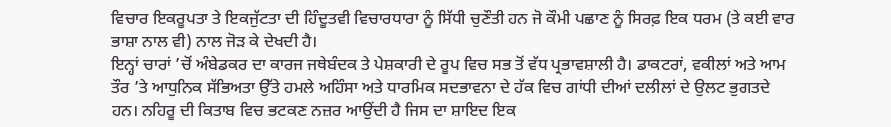ਵਿਚਾਰ ਇਕਰੂਪਤਾ ਤੇ ਇਕਜੁੱਟਤਾ ਦੀ ਹਿੰਦੂਤਵੀ ਵਿਚਾਰਧਾਰਾ ਨੂੰ ਸਿੱਧੀ ਚੁਣੌਤੀ ਹਨ ਜੋ ਕੌਮੀ ਪਛਾਣ ਨੂੰ ਸਿਰਫ਼ ਇਕ ਧਰਮ (ਤੇ ਕਈ ਵਾਰ ਭਾਸ਼ਾ ਨਾਲ ਵੀ) ਨਾਲ ਜੋੜ ਕੇ ਦੇਖਦੀ ਹੈ।
ਇਨ੍ਹਾਂ ਚਾਰਾਂ ’ਚੋਂ ਅੰਬੇਡਕਰ ਦਾ ਕਾਰਜ ਜਥੇਬੰਦਕ ਤੇ ਪੇਸ਼ਕਾਰੀ ਦੇ ਰੂਪ ਵਿਚ ਸਭ ਤੋਂ ਵੱਧ ਪ੍ਰਭਾਵਸ਼ਾਲੀ ਹੈ। ਡਾਕਟਰਾਂ, ਵਕੀਲਾਂ ਅਤੇ ਆਮ ਤੌਰ ’ਤੇ ਆਧੁਨਿਕ ਸੱਭਿਅਤਾ ਉੱਤੇ ਹਮਲੇ ਅਹਿੰਸਾ ਅਤੇ ਧਾਰਮਿਕ ਸਦਭਾਵਨਾ ਦੇ ਹੱਕ ਵਿਚ ਗਾਂਧੀ ਦੀਆਂ ਦਲੀਲਾਂ ਦੇ ਉਲਟ ਭੁਗਤਦੇ ਹਨ। ਨਹਿਰੂ ਦੀ ਕਿਤਾਬ ਵਿਚ ਭਟਕਣ ਨਜ਼ਰ ਆਉਂਦੀ ਹੈ ਜਿਸ ਦਾ ਸ਼ਾਇਦ ਇਕ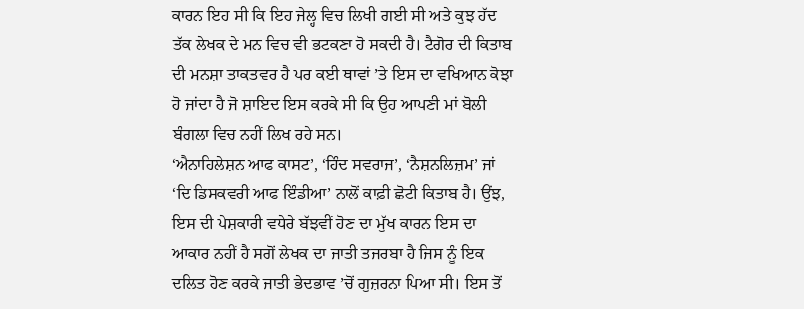ਕਾਰਨ ਇਹ ਸੀ ਕਿ ਇਹ ਜੇਲ੍ਹ ਵਿਚ ਲਿਖੀ ਗਈ ਸੀ ਅਤੇ ਕੁਝ ਹੱਦ ਤੱਕ ਲੇਖਕ ਦੇ ਮਨ ਵਿਚ ਵੀ ਭਟਕਣਾ ਹੋ ਸਕਦੀ ਹੈ। ਟੈਗੋਰ ਦੀ ਕਿਤਾਬ ਦੀ ਮਨਸ਼ਾ ਤਾਕਤਵਰ ਹੈ ਪਰ ਕਈ ਥਾਵਾਂ ’ਤੇ ਇਸ ਦਾ ਵਖਿਆਨ ਕੋਝਾ ਹੋ ਜਾਂਦਾ ਹੈ ਜੋ ਸ਼ਾਇਦ ਇਸ ਕਰਕੇ ਸੀ ਕਿ ਉਹ ਆਪਣੀ ਮਾਂ ਬੋਲੀ ਬੰਗਲਾ ਵਿਚ ਨਹੀਂ ਲਿਖ ਰਹੇ ਸਨ।
‘ਐਨਾਹਿਲੇਸ਼ਨ ਆਫ ਕਾਸਟ’, ‘ਹਿੰਦ ਸਵਰਾਜ’, ‘ਨੈਸ਼ਨਲਿਜ਼ਮ’ ਜਾਂ ‘ਦਿ ਡਿਸਕਵਰੀ ਆਫ ਇੰਡੀਆ’ ਨਾਲੋਂ ਕਾਫ਼ੀ ਛੋਟੀ ਕਿਤਾਬ ਹੈ। ਉਂਝ, ਇਸ ਦੀ ਪੇਸ਼ਕਾਰੀ ਵਧੇਰੇ ਬੱਝਵੀਂ ਹੋਣ ਦਾ ਮੁੱਖ ਕਾਰਨ ਇਸ ਦਾ ਆਕਾਰ ਨਹੀਂ ਹੈ ਸਗੋਂ ਲੇਖਕ ਦਾ ਜਾਤੀ ਤਜਰਬਾ ਹੈ ਜਿਸ ਨੂੰ ਇਕ ਦਲਿਤ ਹੋਣ ਕਰਕੇ ਜਾਤੀ ਭੇਦਭਾਵ ’ਚੋਂ ਗੁਜ਼ਰਨਾ ਪਿਆ ਸੀ। ਇਸ ਤੋਂ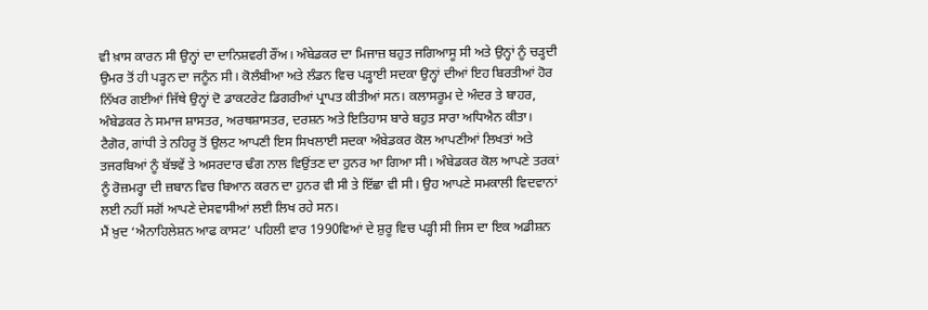ਵੀ ਖ਼ਾਸ ਕਾਰਨ ਸੀ ਉਨ੍ਹਾਂ ਦਾ ਦਾਨਿਸ਼ਵਰੀ ਰੌਂਅ। ਅੰਬੇਡਕਰ ਦਾ ਮਿਜਾਜ਼ ਬਹੁਤ ਜਗਿਆਸੂ ਸੀ ਅਤੇ ਉਨ੍ਹਾਂ ਨੂੰ ਚੜ੍ਹਦੀ ਉਮਰ ਤੋਂ ਹੀ ਪੜ੍ਹਨ ਦਾ ਜਨੂੰਨ ਸੀ। ਕੋਲੰਬੀਆ ਅਤੇ ਲੰਡਨ ਵਿਚ ਪੜ੍ਹਾਈ ਸਦਕਾ ਉਨ੍ਹਾਂ ਦੀਆਂ ਇਹ ਬਿਰਤੀਆਂ ਹੋਰ ਨਿੱਖਰ ਗਈਆਂ ਜਿੱਥੇ ਉਨ੍ਹਾਂ ਦੋ ਡਾਕਟਰੇਟ ਡਿਗਰੀਆਂ ਪ੍ਰਾਪਤ ਕੀਤੀਆਂ ਸਨ। ਕਲਾਸਰੂਮ ਦੇ ਅੰਦਰ ਤੇ ਬਾਹਰ, ਅੰਬੇਡਕਰ ਨੇ ਸਮਾਜ ਸ਼ਾਸਤਰ, ਅਰਥਸ਼ਾਸਤਰ, ਦਰਸ਼ਨ ਅਤੇ ਇਤਿਹਾਸ ਬਾਰੇ ਬਹੁਤ ਸਾਰਾ ਅਧਿਐਨ ਕੀਤਾ। ਟੈਗੋਰ, ਗਾਂਧੀ ਤੇ ਨਹਿਰੂ ਤੋਂ ਉਲਟ ਆਪਣੀ ਇਸ ਸਿਖਲਾਈ ਸਦਕਾ ਅੰਬੇਡਕਰ ਕੋਲ ਆਪਣੀਆਂ ਲਿਖਤਾਂ ਅਤੇ ਤਜਰਬਿਆਂ ਨੂੰ ਬੱਝਵੇਂ ਤੇ ਅਸਰਦਾਰ ਢੰਗ ਨਾਲ ਵਿਉਂਤਣ ਦਾ ਹੁਨਰ ਆ ਗਿਆ ਸੀ। ਅੰਬੇਡਕਰ ਕੋਲ ਆਪਣੇ ਤਰਕਾਂ ਨੂੰ ਰੋਜ਼ਮਰ੍ਹਾ ਦੀ ਜ਼ਬਾਨ ਵਿਚ ਬਿਆਨ ਕਰਨ ਦਾ ਹੁਨਰ ਵੀ ਸੀ ਤੇ ਇੱਛਾ ਵੀ ਸੀ। ਉਹ ਆਪਣੇ ਸਮਕਾਲੀ ਵਿਦਵਾਨਾਂ ਲਈ ਨਹੀਂ ਸਗੋਂ ਆਪਣੇ ਦੇਸਵਾਸੀਆਂ ਲਈ ਲਿਖ ਰਹੇ ਸਨ।
ਮੈਂ ਖ਼ੁਦ ‘ਐਨਾਹਿਲੇਸ਼ਨ ਆਫ ਕਾਸਟ’ ਪਹਿਲੀ ਵਾਰ 1990ਵਿਆਂ ਦੇ ਸ਼ੁਰੂ ਵਿਚ ਪੜ੍ਹੀ ਸੀ ਜਿਸ ਦਾ ਇਕ ਅਡੀਸ਼ਨ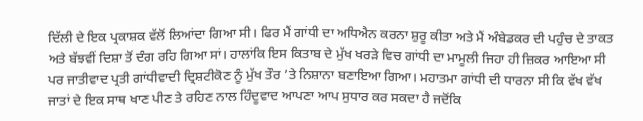ਦਿੱਲੀ ਦੇ ਇਕ ਪ੍ਰਕਾਸ਼ਕ ਵੱਲੋਂ ਲਿਆਂਦਾ ਗਿਆ ਸੀ। ਫਿਰ ਮੈਂ ਗਾਂਧੀ ਦਾ ਅਧਿਐਨ ਕਰਨਾ ਸ਼ੁਰੂ ਕੀਤਾ ਅਤੇ ਮੈਂ ਅੰਬੇਡਕਰ ਦੀ ਪਹੁੰਚ ਦੇ ਤਾਕਤ ਅਤੇ ਬੱਝਵੀਂ ਦਿਸ਼ਾ ਤੋਂ ਦੰਗ ਰਹਿ ਗਿਆ ਸਾਂ। ਹਾਲਾਂਕਿ ਇਸ ਕਿਤਾਬ ਦੇ ਮੁੱਖ ਖਰੜੇ ਵਿਚ ਗਾਂਧੀ ਦਾ ਮਾਮੂਲੀ ਜਿਹਾ ਹੀ ਜ਼ਿਕਰ ਆਇਆ ਸੀ ਪਰ ਜਾਤੀਵਾਦ ਪ੍ਰਤੀ ਗਾਂਧੀਵਾਦੀ ਦ੍ਰਿਸ਼ਟੀਕੋਣ ਨੂੰ ਮੁੱਖ ਤੌਰ ’ਤੇ ਨਿਸ਼ਾਨਾ ਬਣਾਇਆ ਗਿਆ। ਮਹਾਤਮਾ ਗਾਂਧੀ ਦੀ ਧਾਰਨਾ ਸੀ ਕਿ ਵੱਖ ਵੱਖ ਜਾਤਾਂ ਦੇ ਇਕ ਸਾਥ ਖਾਣ ਪੀਣ ਤੇ ਰਹਿਣ ਨਾਲ ਹਿੰਦੂਵਾਦ ਆਪਣਾ ਆਪ ਸੁਧਾਰ ਕਰ ਸਕਦਾ ਹੈ ਜਦੋਂਕਿ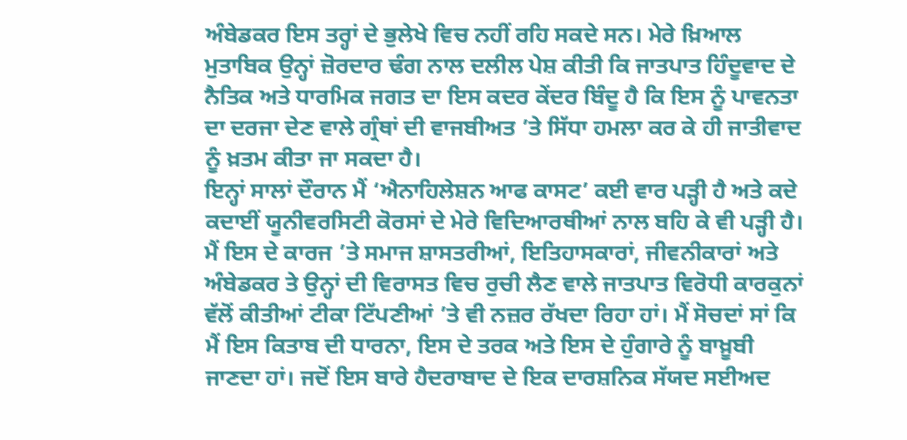ਅੰਬੇਡਕਰ ਇਸ ਤਰ੍ਹਾਂ ਦੇ ਭੁਲੇਖੇ ਵਿਚ ਨਹੀਂ ਰਹਿ ਸਕਦੇ ਸਨ। ਮੇਰੇ ਖ਼ਿਆਲ ਮੁਤਾਬਿਕ ਉਨ੍ਹਾਂ ਜ਼ੋਰਦਾਰ ਢੰਗ ਨਾਲ ਦਲੀਲ ਪੇਸ਼ ਕੀਤੀ ਕਿ ਜਾਤਪਾਤ ਹਿੰਦੂਵਾਦ ਦੇ ਨੈਤਿਕ ਅਤੇ ਧਾਰਮਿਕ ਜਗਤ ਦਾ ਇਸ ਕਦਰ ਕੇਂਦਰ ਬਿੰਦੂ ਹੈ ਕਿ ਇਸ ਨੂੰ ਪਾਵਨਤਾ ਦਾ ਦਰਜਾ ਦੇਣ ਵਾਲੇ ਗ੍ਰੰਥਾਂ ਦੀ ਵਾਜਬੀਅਤ ’ਤੇ ਸਿੱਧਾ ਹਮਲਾ ਕਰ ਕੇ ਹੀ ਜਾਤੀਵਾਦ ਨੂੰ ਖ਼ਤਮ ਕੀਤਾ ਜਾ ਸਕਦਾ ਹੈ।
ਇਨ੍ਹਾਂ ਸਾਲਾਂ ਦੌਰਾਨ ਮੈਂ ‘ਐਨਾਹਿਲੇਸ਼ਨ ਆਫ ਕਾਸਟ’ ਕਈ ਵਾਰ ਪੜ੍ਹੀ ਹੈ ਅਤੇ ਕਦੇ ਕਦਾਈਂ ਯੂਨੀਵਰਸਿਟੀ ਕੋਰਸਾਂ ਦੇ ਮੇਰੇ ਵਿਦਿਆਰਥੀਆਂ ਨਾਲ ਬਹਿ ਕੇ ਵੀ ਪੜ੍ਹੀ ਹੈ। ਮੈਂ ਇਸ ਦੇ ਕਾਰਜ ’ਤੇ ਸਮਾਜ ਸ਼ਾਸਤਰੀਆਂ, ਇਤਿਹਾਸਕਾਰਾਂ, ਜੀਵਨੀਕਾਰਾਂ ਅਤੇ ਅੰਬੇਡਕਰ ਤੇ ਉਨ੍ਹਾਂ ਦੀ ਵਿਰਾਸਤ ਵਿਚ ਰੁਚੀ ਲੈਣ ਵਾਲੇ ਜਾਤਪਾਤ ਵਿਰੋਧੀ ਕਾਰਕੁਨਾਂ ਵੱਲੋਂ ਕੀਤੀਆਂ ਟੀਕਾ ਟਿੱਪਣੀਆਂ ’ਤੇ ਵੀ ਨਜ਼ਰ ਰੱਖਦਾ ਰਿਹਾ ਹਾਂ। ਮੈਂ ਸੋਚਦਾਂ ਸਾਂ ਕਿ ਮੈਂ ਇਸ ਕਿਤਾਬ ਦੀ ਧਾਰਨਾ, ਇਸ ਦੇ ਤਰਕ ਅਤੇ ਇਸ ਦੇ ਹੁੰਗਾਰੇ ਨੂੰ ਬਾਖ਼ੂਬੀ ਜਾਣਦਾ ਹਾਂ। ਜਦੋਂ ਇਸ ਬਾਰੇ ਹੈਦਰਾਬਾਦ ਦੇ ਇਕ ਦਾਰਸ਼ਨਿਕ ਸੱਯਦ ਸਈਅਦ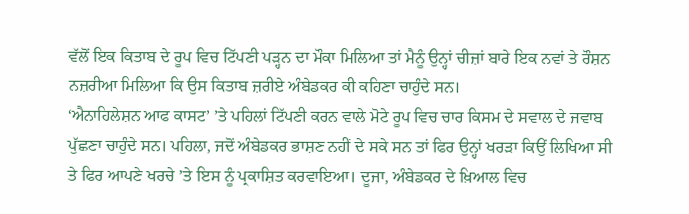ਵੱਲੋਂ ਇਕ ਕਿਤਾਬ ਦੇ ਰੂਪ ਵਿਚ ਟਿੱਪਣੀ ਪੜ੍ਹਨ ਦਾ ਮੌਕਾ ਮਿਲਿਆ ਤਾਂ ਮੈਨੂੰ ਉਨ੍ਹਾਂ ਚੀਜ਼ਾਂ ਬਾਰੇ ਇਕ ਨਵਾਂ ਤੇ ਰੌਸ਼ਨ ਨਜ਼ਰੀਆ ਮਿਲਿਆ ਕਿ ਉਸ ਕਿਤਾਬ ਜ਼ਰੀਏ ਅੰਬੇਡਕਰ ਕੀ ਕਹਿਣਾ ਚਾਹੁੰਦੇ ਸਨ।
‘ਐਨਾਹਿਲੇਸ਼ਨ ਆਫ ਕਾਸਟ’ ’ਤੇ ਪਹਿਲਾਂ ਟਿੱਪਣੀ ਕਰਨ ਵਾਲੇ ਮੋਟੇ ਰੂਪ ਵਿਚ ਚਾਰ ਕਿਸਮ ਦੇ ਸਵਾਲ ਦੇ ਜਵਾਬ ਪੁੱਛਣਾ ਚਾਹੁੰਦੇ ਸਨ। ਪਹਿਲਾ, ਜਦੋਂ ਅੰਬੇਡਕਰ ਭਾਸ਼ਣ ਨਹੀਂ ਦੇ ਸਕੇ ਸਨ ਤਾਂ ਫਿਰ ਉਨ੍ਹਾਂ ਖਰੜਾ ਕਿਉਂ ਲਿਖਿਆ ਸੀ ਤੇ ਫਿਰ ਆਪਣੇ ਖਰਚੇ ’ਤੇ ਇਸ ਨੂੰ ਪ੍ਰਕਾਸ਼ਿਤ ਕਰਵਾਇਆ। ਦੂਜਾ, ਅੰਬੇਡਕਰ ਦੇ ਖ਼ਿਆਲ ਵਿਚ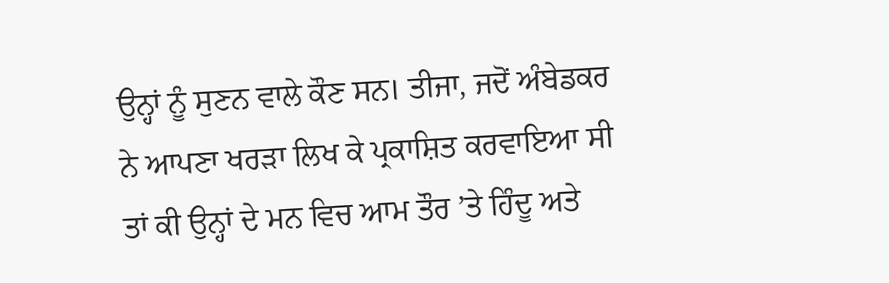ਉਨ੍ਹਾਂ ਨੂੰ ਸੁਣਨ ਵਾਲੇ ਕੌਣ ਸਨ। ਤੀਜਾ, ਜਦੋਂ ਅੰਬੇਡਕਰ ਨੇ ਆਪਣਾ ਖਰੜਾ ਲਿਖ ਕੇ ਪ੍ਰਕਾਸ਼ਿਤ ਕਰਵਾਇਆ ਸੀ ਤਾਂ ਕੀ ਉਨ੍ਹਾਂ ਦੇ ਮਨ ਵਿਚ ਆਮ ਤੌਰ ’ਤੇ ਹਿੰਦੂ ਅਤੇ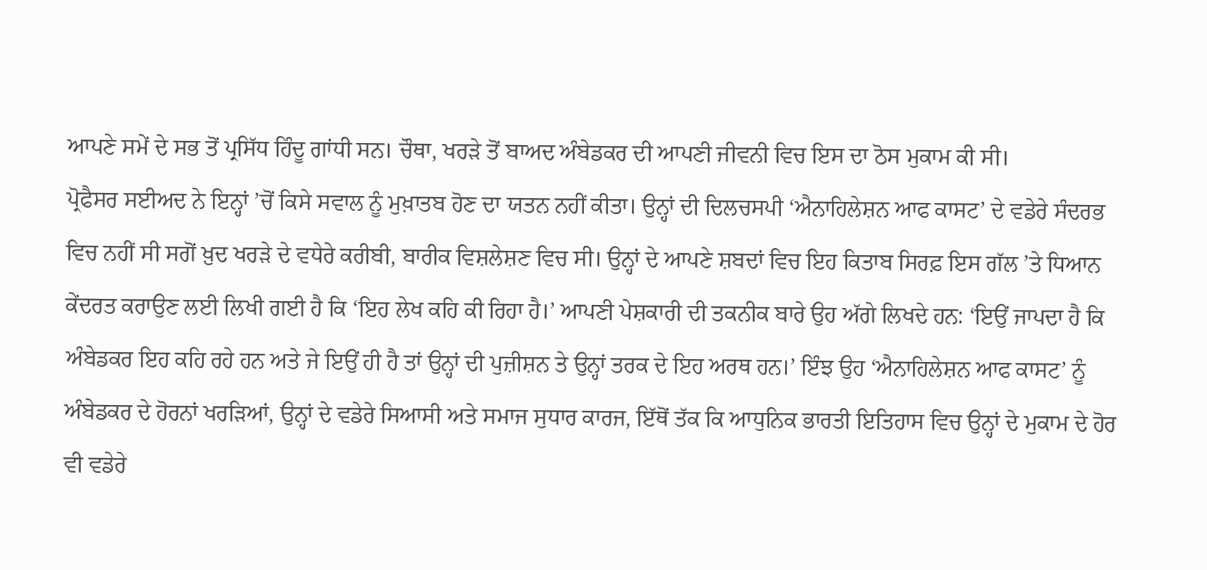ਆਪਣੇ ਸਮੇਂ ਦੇ ਸਭ ਤੋਂ ਪ੍ਰਸਿੱਧ ਹਿੰਦੂ ਗਾਂਧੀ ਸਨ। ਚੌਥਾ, ਖਰੜੇ ਤੋਂ ਬਾਅਦ ਅੰਬੇਡਕਰ ਦੀ ਆਪਣੀ ਜੀਵਨੀ ਵਿਚ ਇਸ ਦਾ ਠੋਸ ਮੁਕਾਮ ਕੀ ਸੀ।
ਪ੍ਰੋਫੈਸਰ ਸਈਅਦ ਨੇ ਇਨ੍ਹਾਂ ’ਚੋਂ ਕਿਸੇ ਸਵਾਲ ਨੂੰ ਮੁਖ਼ਾਤਬ ਹੋਣ ਦਾ ਯਤਨ ਨਹੀਂ ਕੀਤਾ। ਉਨ੍ਹਾਂ ਦੀ ਦਿਲਚਸਪੀ ‘ਐਨਾਹਿਲੇਸ਼ਨ ਆਫ ਕਾਸਟ’ ਦੇ ਵਡੇਰੇ ਸੰਦਰਭ ਵਿਚ ਨਹੀਂ ਸੀ ਸਗੋਂ ਖ਼ੁਦ ਖਰੜੇ ਦੇ ਵਧੇਰੇ ਕਰੀਬੀ, ਬਾਰੀਕ ਵਿਸ਼ਲੇਸ਼ਣ ਵਿਚ ਸੀ। ਉਨ੍ਹਾਂ ਦੇ ਆਪਣੇ ਸ਼ਬਦਾਂ ਵਿਚ ਇਹ ਕਿਤਾਬ ਸਿਰਫ਼ ਇਸ ਗੱਲ ’ਤੇ ਧਿਆਨ ਕੇਂਦਰਤ ਕਰਾਉਣ ਲਈ ਲਿਖੀ ਗਈ ਹੈ ਕਿ ‘ਇਹ ਲੇਖ ਕਹਿ ਕੀ ਰਿਹਾ ਹੈ।’ ਆਪਣੀ ਪੇਸ਼ਕਾਰੀ ਦੀ ਤਕਨੀਕ ਬਾਰੇ ਉਹ ਅੱਗੇ ਲਿਖਦੇ ਹਨ: ‘ਇਉਂ ਜਾਪਦਾ ਹੈ ਕਿ ਅੰਬੇਡਕਰ ਇਹ ਕਹਿ ਰਹੇ ਹਨ ਅਤੇ ਜੇ ਇਉਂ ਹੀ ਹੈ ਤਾਂ ਉਨ੍ਹਾਂ ਦੀ ਪੁਜ਼ੀਸ਼ਨ ਤੇ ਉਨ੍ਹਾਂ ਤਰਕ ਦੇ ਇਹ ਅਰਥ ਹਨ।’ ਇੰਝ ਉਹ ‘ਐਨਾਹਿਲੇਸ਼ਨ ਆਫ ਕਾਸਟ’ ਨੂੰ ਅੰਬੇਡਕਰ ਦੇ ਹੋਰਨਾਂ ਖਰੜਿਆਂ, ਉਨ੍ਹਾਂ ਦੇ ਵਡੇਰੇ ਸਿਆਸੀ ਅਤੇ ਸਮਾਜ ਸੁਧਾਰ ਕਾਰਜ, ਇੱਥੋਂ ਤੱਕ ਕਿ ਆਧੁਨਿਕ ਭਾਰਤੀ ਇਤਿਹਾਸ ਵਿਚ ਉਨ੍ਹਾਂ ਦੇ ਮੁਕਾਮ ਦੇ ਹੋਰ ਵੀ ਵਡੇਰੇ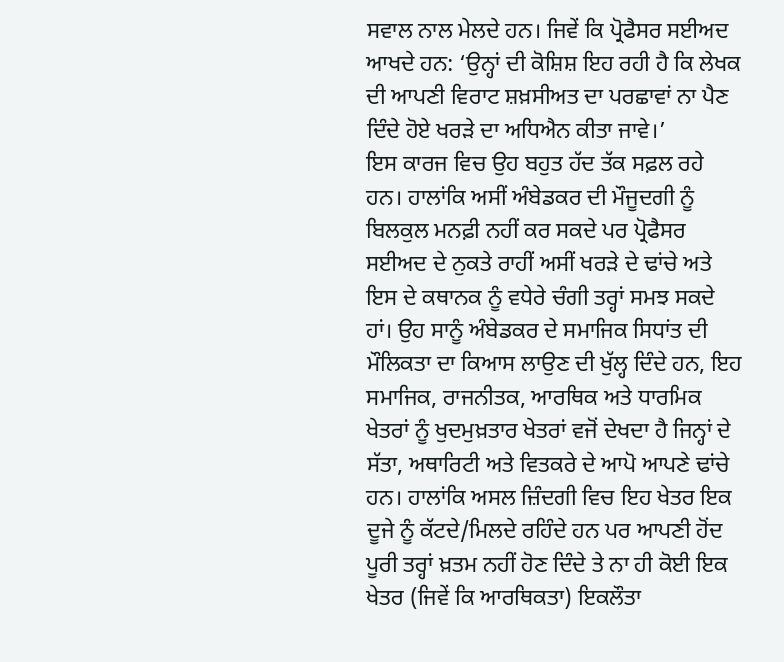ਸਵਾਲ ਨਾਲ ਮੇਲਦੇ ਹਨ। ਜਿਵੇਂ ਕਿ ਪ੍ਰੋਫੈਸਰ ਸਈਅਦ ਆਖਦੇ ਹਨ: ‘ਉਨ੍ਹਾਂ ਦੀ ਕੋਸ਼ਿਸ਼ ਇਹ ਰਹੀ ਹੈ ਕਿ ਲੇਖਕ ਦੀ ਆਪਣੀ ਵਿਰਾਟ ਸ਼ਖ਼ਸੀਅਤ ਦਾ ਪਰਛਾਵਾਂ ਨਾ ਪੈਣ ਦਿੰਦੇ ਹੋਏ ਖਰੜੇ ਦਾ ਅਧਿਐਨ ਕੀਤਾ ਜਾਵੇ।’
ਇਸ ਕਾਰਜ ਵਿਚ ਉਹ ਬਹੁਤ ਹੱਦ ਤੱਕ ਸਫ਼ਲ ਰਹੇ ਹਨ। ਹਾਲਾਂਕਿ ਅਸੀਂ ਅੰਬੇਡਕਰ ਦੀ ਮੌਜੂਦਗੀ ਨੂੰ ਬਿਲਕੁਲ ਮਨਫ਼ੀ ਨਹੀਂ ਕਰ ਸਕਦੇ ਪਰ ਪ੍ਰੋਫੈਸਰ ਸਈਅਦ ਦੇ ਨੁਕਤੇ ਰਾਹੀਂ ਅਸੀਂ ਖਰੜੇ ਦੇ ਢਾਂਚੇ ਅਤੇ ਇਸ ਦੇ ਕਥਾਨਕ ਨੂੰ ਵਧੇਰੇ ਚੰਗੀ ਤਰ੍ਹਾਂ ਸਮਝ ਸਕਦੇ ਹਾਂ। ਉਹ ਸਾਨੂੰ ਅੰਬੇਡਕਰ ਦੇ ਸਮਾਜਿਕ ਸਿਧਾਂਤ ਦੀ ਮੌਲਿਕਤਾ ਦਾ ਕਿਆਸ ਲਾਉਣ ਦੀ ਖੁੱਲ੍ਹ ਦਿੰਦੇ ਹਨ, ਇਹ ਸਮਾਜਿਕ, ਰਾਜਨੀਤਕ, ਆਰਥਿਕ ਅਤੇ ਧਾਰਮਿਕ ਖੇਤਰਾਂ ਨੂੰ ਖੁਦਮੁਖ਼ਤਾਰ ਖੇਤਰਾਂ ਵਜੋਂ ਦੇਖਦਾ ਹੈ ਜਿਨ੍ਹਾਂ ਦੇ ਸੱਤਾ, ਅਥਾਰਿਟੀ ਅਤੇ ਵਿਤਕਰੇ ਦੇ ਆਪੋ ਆਪਣੇ ਢਾਂਚੇ ਹਨ। ਹਾਲਾਂਕਿ ਅਸਲ ਜ਼ਿੰਦਗੀ ਵਿਚ ਇਹ ਖੇਤਰ ਇਕ ਦੂਜੇ ਨੂੰ ਕੱਟਦੇ/ਮਿਲਦੇ ਰਹਿੰਦੇ ਹਨ ਪਰ ਆਪਣੀ ਹੋਂਦ ਪੂਰੀ ਤਰ੍ਹਾਂ ਖ਼ਤਮ ਨਹੀਂ ਹੋਣ ਦਿੰਦੇ ਤੇ ਨਾ ਹੀ ਕੋਈ ਇਕ ਖੇਤਰ (ਜਿਵੇਂ ਕਿ ਆਰਥਿਕਤਾ) ਇਕਲੌਤਾ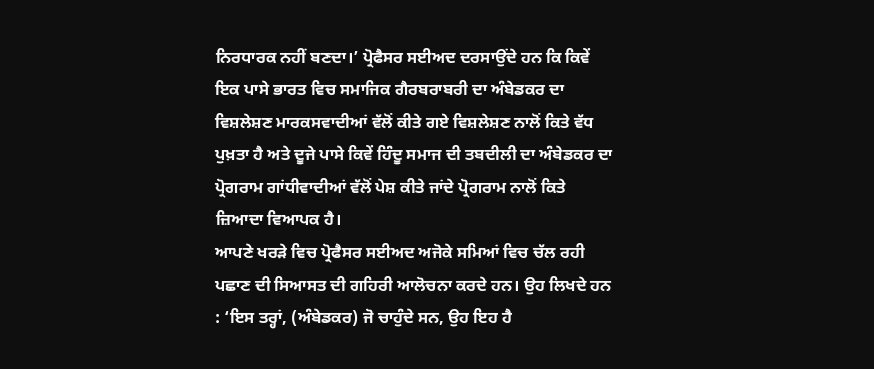ਨਿਰਧਾਰਕ ਨਹੀਂ ਬਣਦਾ।’ ਪ੍ਰੋਫੈਸਰ ਸਈਅਦ ਦਰਸਾਉਂਦੇ ਹਨ ਕਿ ਕਿਵੇਂ ਇਕ ਪਾਸੇ ਭਾਰਤ ਵਿਚ ਸਮਾਜਿਕ ਗੈਰਬਰਾਬਰੀ ਦਾ ਅੰਬੇਡਕਰ ਦਾ ਵਿਸ਼ਲੇਸ਼ਣ ਮਾਰਕਸਵਾਦੀਆਂ ਵੱਲੋਂ ਕੀਤੇ ਗਏ ਵਿਸ਼ਲੇਸ਼ਣ ਨਾਲੋਂ ਕਿਤੇ ਵੱਧ ਪੁਖ਼ਤਾ ਹੈ ਅਤੇ ਦੂਜੇ ਪਾਸੇ ਕਿਵੇਂ ਹਿੰਦੂ ਸਮਾਜ ਦੀ ਤਬਦੀਲੀ ਦਾ ਅੰਬੇਡਕਰ ਦਾ ਪ੍ਰੋਗਰਾਮ ਗਾਂਧੀਵਾਦੀਆਂ ਵੱਲੋਂ ਪੇਸ਼ ਕੀਤੇ ਜਾਂਦੇ ਪ੍ਰੋਗਰਾਮ ਨਾਲੋਂ ਕਿਤੇ ਜ਼ਿਆਦਾ ਵਿਆਪਕ ਹੈ।
ਆਪਣੇ ਖਰੜੇ ਵਿਚ ਪ੍ਰੋਫੈਸਰ ਸਈਅਦ ਅਜੋਕੇ ਸਮਿਆਂ ਵਿਚ ਚੱਲ ਰਹੀ ਪਛਾਣ ਦੀ ਸਿਆਸਤ ਦੀ ਗਹਿਰੀ ਆਲੋਚਨਾ ਕਰਦੇ ਹਨ। ਉਹ ਲਿਖਦੇ ਹਨ : ‘ਇਸ ਤਰ੍ਹਾਂ, (ਅੰਬੇਡਕਰ) ਜੋ ਚਾਹੁੰਦੇ ਸਨ, ਉਹ ਇਹ ਹੈ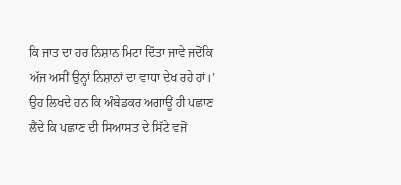ਕਿ ਜਾਤ ਦਾ ਹਰ ਨਿਸ਼ਾਨ ਮਿਟਾ ਦਿੱਤਾ ਜਾਵੇ ਜਦੋਂਕਿ ਅੱਜ ਅਸੀਂ ਉਨ੍ਹਾਂ ਨਿਸ਼ਾਨਾਂ ਦਾ ਵਾਧਾ ਦੇਖ ਰਹੇ ਹਾਂ।’ ਉਹ ਲਿਖਦੇ ਹਨ ਕਿ ਅੰਬੇਡਕਰ ਅਗਾਊਂ ਹੀ ਪਛਾਣ ਲੈਂਦੇ ਕਿ ਪਛਾਣ ਦੀ ਸਿਆਸਤ ਦੇ ਸਿੱਟੇ ਵਜੋਂ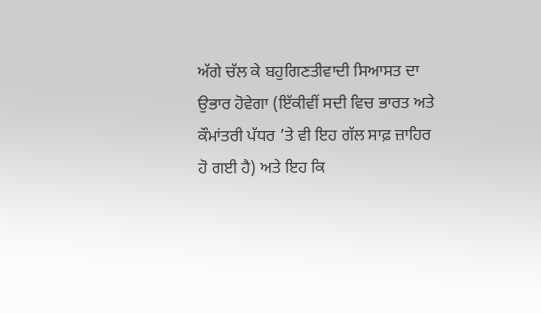ਅੱਗੇ ਚੱਲ ਕੇ ਬਹੁਗਿਣਤੀਵਾਦੀ ਸਿਆਸਤ ਦਾ ਉਭਾਰ ਹੋਵੇਗਾ (ਇੱਕੀਵੀਂ ਸਦੀ ਵਿਚ ਭਾਰਤ ਅਤੇ ਕੌਮਾਂਤਰੀ ਪੱਧਰ ’ਤੇ ਵੀ ਇਹ ਗੱਲ ਸਾਫ਼ ਜ਼ਾਹਿਰ ਹੋ ਗਈ ਹੈ) ਅਤੇ ਇਹ ਕਿ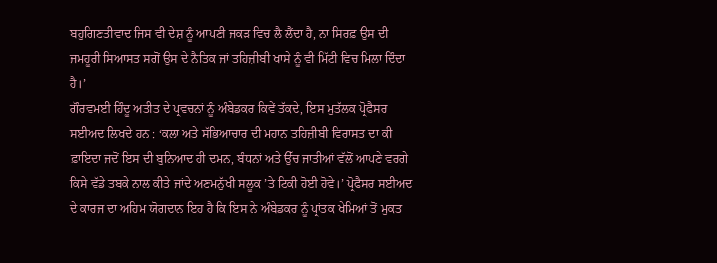ਬਹੁਗਿਣਤੀਵਾਦ ਜਿਸ ਵੀ ਦੇਸ਼ ਨੂੰ ਆਪਣੀ ਜਕੜ ਵਿਚ ਲੈ ਲੈਂਦਾ ਹੈ, ਨਾ ਸਿਰਫ਼ ਉਸ ਦੀ ਜਮਹੂਰੀ ਸਿਆਸਤ ਸਗੋਂ ਉਸ ਦੇ ਨੈਤਿਕ ਜਾਂ ਤਹਿਜ਼ੀਬੀ ਖਾਸੇ ਨੂੰ ਵੀ ਮਿੱਟੀ ਵਿਚ ਮਿਲਾ ਦਿੰਦਾ ਹੈ।’
ਗੌਰਵਮਈ ਹਿੰਦੂ ਅਤੀਤ ਦੇ ਪ੍ਰਵਚਨਾਂ ਨੂੰ ਅੰਬੇਡਕਰ ਕਿਵੇਂ ਤੱਕਦੇ, ਇਸ ਮੁਤੱਲਕ ਪ੍ਰੋਫੈਸਰ ਸਈਅਦ ਲਿਖਦੇ ਹਨ : ‘ਕਲਾ ਅਤੇ ਸੱਭਿਆਚਾਰ ਦੀ ਮਹਾਨ ਤਹਿਜ਼ੀਬੀ ਵਿਰਾਸਤ ਦਾ ਕੀ ਫ਼ਾਇਦਾ ਜਦੋਂ ਇਸ ਦੀ ਬੁਨਿਆਦ ਹੀ ਦਮਨ, ਬੰਧਨਾਂ ਅਤੇ ਉੱਚ ਜਾਤੀਆਂ ਵੱਲੋਂ ਆਪਣੇ ਵਰਗੇ ਕਿਸੇ ਵੱਡੇ ਤਬਕੇ ਨਾਲ ਕੀਤੇ ਜਾਂਦੇ ਅਣਮਨੁੱਖੀ ਸਲੂਕ ’ਤੇ ਟਿਕੀ ਹੋਈ ਹੋਵੇ।’ ਪ੍ਰੋਫੈਸਰ ਸਈਅਦ ਦੇ ਕਾਰਜ ਦਾ ਅਹਿਮ ਯੋਗਦਾਨ ਇਹ ਹੈ ਕਿ ਇਸ ਨੇ ਅੰਬੇਡਕਰ ਨੂੰ ਪ੍ਰਾਂਤਕ ਖੇਮਿਆਂ ਤੋਂ ਮੁਕਤ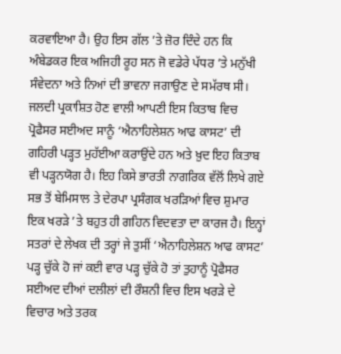ਕਰਵਾਇਆ ਹੈ। ਉਹ ਇਸ ਗੱਲ ’ਤੇ ਜ਼ੋਰ ਦਿੰਦੇ ਹਨ ਕਿ ਅੰਬੇਡਕਰ ਇਕ ਅਜਿਹੀ ਰੂਹ ਸਨ ਜੋ ਵਡੇਰੇ ਪੱਧਰ ’ਤੇ ਮਨੁੱਖੀ ਸੰਵੇਦਨਾ ਅਤੇ ਨਿਆਂ ਦੀ ਭਾਵਨਾ ਜਗਾਉਣ ਦੇ ਸਮੱਰਥ ਸੀ।
ਜਲਦੀ ਪ੍ਰਕਾਸ਼ਿਤ ਹੋਣ ਵਾਲੀ ਆਪਣੀ ਇਸ ਕਿਤਾਬ ਵਿਚ ਪ੍ਰੋਫੈਸਰ ਸਈਅਦ ਸਾਨੂੰ ‘ਐਨਾਹਿਲੇਸ਼ਨ ਆਫ ਕਾਸਟ’ ਦੀ ਗਹਿਰੀ ਪੜ੍ਹਤ ਮੁਹੱਈਆ ਕਰਾਉਂਦੇ ਹਨ ਅਤੇ ਖ਼ੁਦ ਇਹ ਕਿਤਾਬ ਵੀ ਪੜ੍ਹਨਯੋਗ ਹੈ। ਇਹ ਕਿਸੇ ਭਾਰਤੀ ਨਾਗਰਿਕ ਵੱਲੋਂ ਲਿਖੇ ਗਏ ਸਭ ਤੋਂ ਬੇਮਿਸਾਲ ਤੇ ਦੇਰਪਾ ਪ੍ਰਸੰਗਕ ਖਰੜਿਆਂ ਵਿਚ ਸ਼ੁਮਾਰ ਇਕ ਖਰੜੇ ’ਤੇ ਬਹੁਤ ਹੀ ਗਹਿਨ ਵਿਦਵਤਾ ਦਾ ਕਾਰਜ ਹੈ। ਇਨ੍ਹਾਂ ਸਤਰਾਂ ਦੇ ਲੇਖਕ ਦੀ ਤਰ੍ਹਾਂ ਜੇ ਤੁਸੀਂ ‘ਐਨਾਹਿਲੇਸ਼ਨ ਆਫ ਕਾਸਟ’ ਪੜ੍ਹ ਚੁੱਕੇ ਹੋ ਜਾਂ ਕਈ ਵਾਰ ਪੜ੍ਹ ਚੁੱਕੇ ਹੋ ਤਾਂ ਤੁਹਾਨੂੰ ਪ੍ਰੋਫੈਸਰ ਸਈਅਦ ਦੀਆਂ ਦਲੀਲਾਂ ਦੀ ਰੌਸ਼ਨੀ ਵਿਚ ਇਸ ਖਰੜੇ ਦੇ ਵਿਚਾਰ ਅਤੇ ਤਰਕ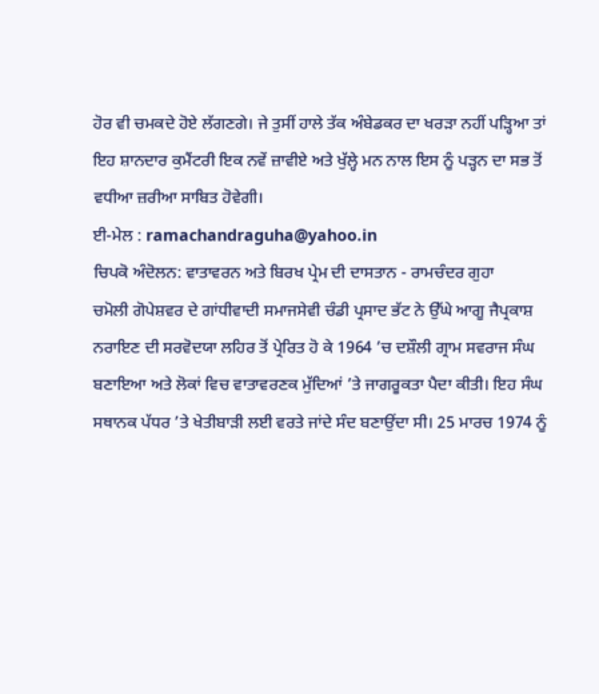ਹੋਰ ਵੀ ਚਮਕਦੇ ਹੋਏ ਲੱਗਣਗੇ। ਜੇ ਤੁਸੀਂ ਹਾਲੇ ਤੱਕ ਅੰਬੇਡਕਰ ਦਾ ਖਰੜਾ ਨਹੀਂ ਪੜ੍ਹਿਆ ਤਾਂ ਇਹ ਸ਼ਾਨਦਾਰ ਕੁਮੈਂਟਰੀ ਇਕ ਨਵੇਂ ਜ਼ਾਵੀਏ ਅਤੇ ਖੁੱਲ੍ਹੇ ਮਨ ਨਾਲ ਇਸ ਨੂੰ ਪੜ੍ਹਨ ਦਾ ਸਭ ਤੋਂ ਵਧੀਆ ਜ਼ਰੀਆ ਸਾਬਿਤ ਹੋਵੇਗੀ।
ਈ-ਮੇਲ : ramachandraguha@yahoo.in
ਚਿਪਕੋ ਅੰਦੋਲਨ: ਵਾਤਾਵਰਨ ਅਤੇ ਬਿਰਖ ਪ੍ਰੇਮ ਦੀ ਦਾਸਤਾਨ - ਰਾਮਚੰਦਰ ਗੁਹਾ
ਚਮੋਲੀ ਗੋਪੇਸ਼ਵਰ ਦੇ ਗਾਂਧੀਵਾਦੀ ਸਮਾਜਸੇਵੀ ਚੰਡੀ ਪ੍ਰਸਾਦ ਭੱਟ ਨੇ ਉੱਘੇ ਆਗੂ ਜੈਪ੍ਰਕਾਸ਼ ਨਰਾਇਣ ਦੀ ਸਰਵੋਦਯਾ ਲਹਿਰ ਤੋਂ ਪ੍ਰੇਰਿਤ ਹੋ ਕੇ 1964 ’ਚ ਦਸ਼ੌਲੀ ਗ੍ਰਾਮ ਸਵਰਾਜ ਸੰਘ ਬਣਾਇਆ ਅਤੇ ਲੋਕਾਂ ਵਿਚ ਵਾਤਾਵਰਣਕ ਮੁੱਦਿਆਂ ’ਤੇ ਜਾਗਰੂਕਤਾ ਪੈਦਾ ਕੀਤੀ। ਇਹ ਸੰਘ ਸਥਾਨਕ ਪੱਧਰ ’ਤੇ ਖੇਤੀਬਾੜੀ ਲਈ ਵਰਤੇ ਜਾਂਦੇ ਸੰਦ ਬਣਾਉਂਦਾ ਸੀ। 25 ਮਾਰਚ 1974 ਨੂੰ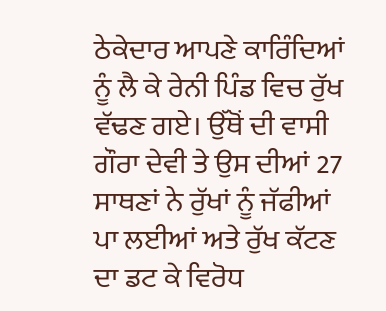ਠੇਕੇਦਾਰ ਆਪਣੇ ਕਾਰਿੰਦਿਆਂ ਨੂੰ ਲੈ ਕੇ ਰੇਨੀ ਪਿੰਡ ਵਿਚ ਰੁੱਖ ਵੱਢਣ ਗਏ। ਉੱਥੋਂ ਦੀ ਵਾਸੀ ਗੌਰਾ ਦੇਵੀ ਤੇ ਉਸ ਦੀਆਂ 27 ਸਾਥਣਾਂ ਨੇ ਰੁੱਖਾਂ ਨੂੰ ਜੱਫੀਆਂ ਪਾ ਲਈਆਂ ਅਤੇ ਰੁੱਖ ਕੱਟਣ ਦਾ ਡਟ ਕੇ ਵਿਰੋਧ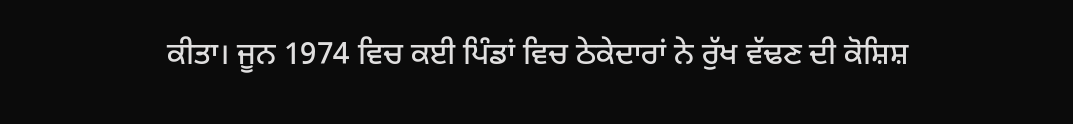ਕੀਤਾ। ਜੂਨ 1974 ਵਿਚ ਕਈ ਪਿੰਡਾਂ ਵਿਚ ਠੇਕੇਦਾਰਾਂ ਨੇ ਰੁੱਖ ਵੱਢਣ ਦੀ ਕੋਸ਼ਿਸ਼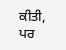ਕੀਤੀ, ਪਰ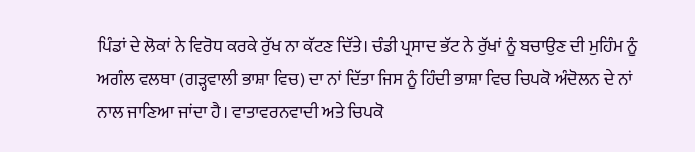ਪਿੰਡਾਂ ਦੇ ਲੋਕਾਂ ਨੇ ਵਿਰੋਧ ਕਰਕੇ ਰੁੱਖ ਨਾ ਕੱਟਣ ਦਿੱਤੇ। ਚੰਡੀ ਪ੍ਰਸਾਦ ਭੱਟ ਨੇ ਰੁੱਖਾਂ ਨੂੰ ਬਚਾਉਣ ਦੀ ਮੁਹਿੰਮ ਨੂੰ ਅਗੰਲ ਵਲਥਾ (ਗੜ੍ਹਵਾਲੀ ਭਾਸ਼ਾ ਵਿਚ) ਦਾ ਨਾਂ ਦਿੱਤਾ ਜਿਸ ਨੂੰ ਹਿੰਦੀ ਭਾਸ਼ਾ ਵਿਚ ਚਿਪਕੋ ਅੰਦੋਲਨ ਦੇ ਨਾਂ ਨਾਲ ਜਾਣਿਆ ਜਾਂਦਾ ਹੈ। ਵਾਤਾਵਰਨਵਾਦੀ ਅਤੇ ਚਿਪਕੋ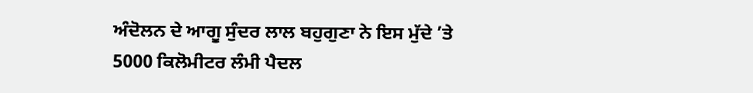ਅੰਦੋਲਨ ਦੇ ਆਗੂ ਸੁੰਦਰ ਲਾਲ ਬਹੁਗੁਣਾ ਨੇ ਇਸ ਮੁੱਦੇ ’ਤੇ 5000 ਕਿਲੋਮੀਟਰ ਲੰਮੀ ਪੈਦਲ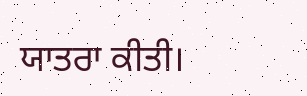ਯਾਤਰਾ ਕੀਤੀ।